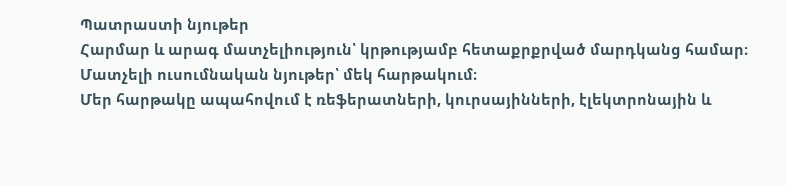Պատրաստի նյութեր
Հարմար և արագ մատչելիություն՝ կրթությամբ հետաքրքրված մարդկանց համար։
Մատչելի ուսումնական նյութեր՝ մեկ հարթակում։
Մեր հարթակը ապահովում է ռեֆերատների, կուրսայինների, էլեկտրոնային և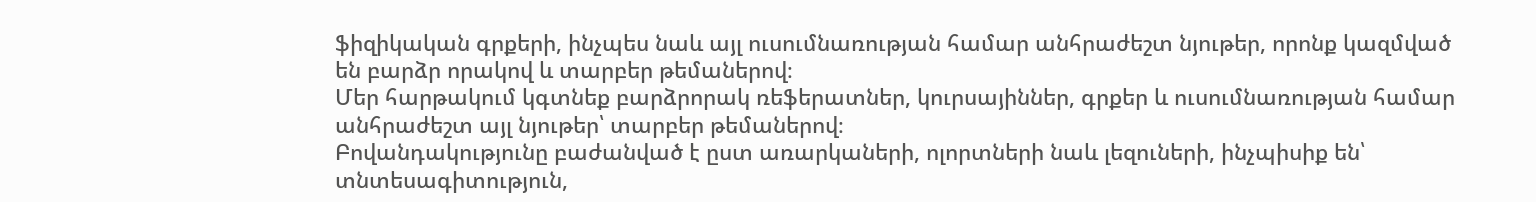ֆիզիկական գրքերի, ինչպես նաև այլ ուսումնառության համար անհրաժեշտ նյութեր, որոնք կազմված են բարձր որակով և տարբեր թեմաներով։
Մեր հարթակում կգտնեք բարձրորակ ռեֆերատներ, կուրսայիններ, գրքեր և ուսումնառության համար անհրաժեշտ այլ նյութեր՝ տարբեր թեմաներով։
Բովանդակությունը բաժանված է ըստ առարկաների, ոլորտների նաև լեզուների, ինչպիսիք են՝ տնտեսագիտություն,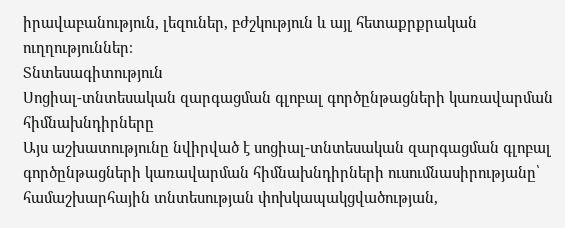իրավաբանություն, լեզուներ, բժշկություն և այլ հետաքրքրական ուղղություններ։
Տնտեսագիտություն
Սոցիալ-տնտեսական զարգացման գլոբալ գործընթացների կառավարման հիմնախնդիրները
Այս աշխատությունը նվիրված է սոցիալ-տնտեսական զարգացման գլոբալ գործընթացների կառավարման հիմնախնդիրների ուսումնասիրությանը՝ համաշխարհային տնտեսության փոխկապակցվածության,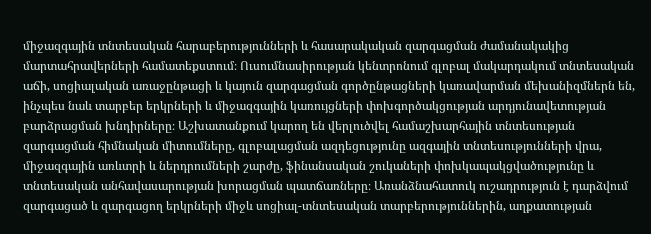միջազգային տնտեսական հարաբերությունների և հասարակական զարգացման ժամանակակից մարտահրավերների համատեքստում։ Ուսումնասիրության կենտրոնում գլոբալ մակարդակում տնտեսական աճի, սոցիալական առաջընթացի և կայուն զարգացման գործընթացների կառավարման մեխանիզմներն են, ինչպես նաև տարբեր երկրների և միջազգային կառույցների փոխգործակցության արդյունավետության բարձրացման խնդիրները։ Աշխատանքում կարող են վերլուծվել համաշխարհային տնտեսության զարգացման հիմնական միտումները, գլոբալացման ազդեցությունը ազգային տնտեսությունների վրա, միջազգային առևտրի և ներդրումների շարժը, ֆինանսական շուկաների փոխկապակցվածությունը և տնտեսական անհավասարության խորացման պատճառները։ Առանձնահատուկ ուշադրություն է դարձվում զարգացած և զարգացող երկրների միջև սոցիալ-տնտեսական տարբերություններին, աղքատության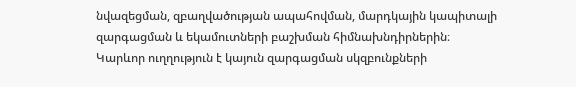նվազեցման, զբաղվածության ապահովման, մարդկային կապիտալի զարգացման և եկամուտների բաշխման հիմնախնդիրներին։ Կարևոր ուղղություն է կայուն զարգացման սկզբունքների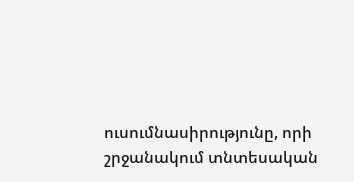ուսումնասիրությունը, որի շրջանակում տնտեսական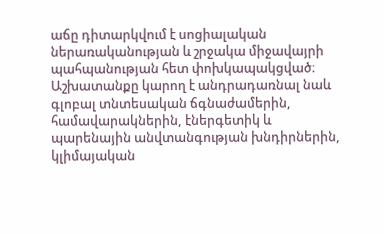աճը դիտարկվում է սոցիալական ներառականության և շրջակա միջավայրի պահպանության հետ փոխկապակցված։ Աշխատանքը կարող է անդրադառնալ նաև գլոբալ տնտեսական ճգնաժամերին, համավարակներին, էներգետիկ և պարենային անվտանգության խնդիրներին, կլիմայական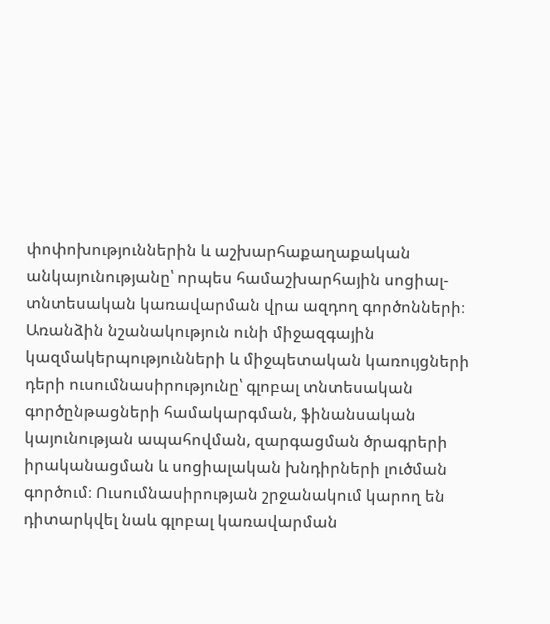փոփոխություններին և աշխարհաքաղաքական անկայունությանը՝ որպես համաշխարհային սոցիալ-տնտեսական կառավարման վրա ազդող գործոնների։ Առանձին նշանակություն ունի միջազգային կազմակերպությունների և միջպետական կառույցների դերի ուսումնասիրությունը՝ գլոբալ տնտեսական գործընթացների համակարգման, ֆինանսական կայունության ապահովման, զարգացման ծրագրերի իրականացման և սոցիալական խնդիրների լուծման գործում։ Ուսումնասիրության շրջանակում կարող են դիտարկվել նաև գլոբալ կառավարման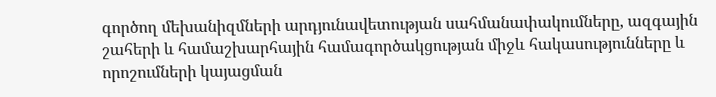գործող մեխանիզմների արդյունավետության սահմանափակումները, ազգային շահերի և համաշխարհային համագործակցության միջև հակասությունները և որոշումների կայացման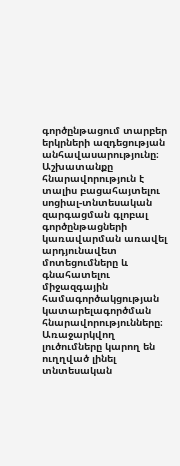գործընթացում տարբեր երկրների ազդեցության անհավասարությունը։ Աշխատանքը հնարավորություն է տալիս բացահայտելու սոցիալ-տնտեսական զարգացման գլոբալ գործընթացների կառավարման առավել արդյունավետ մոտեցումները և գնահատելու միջազգային համագործակցության կատարելագործման հնարավորությունները։ Առաջարկվող լուծումները կարող են ուղղված լինել տնտեսական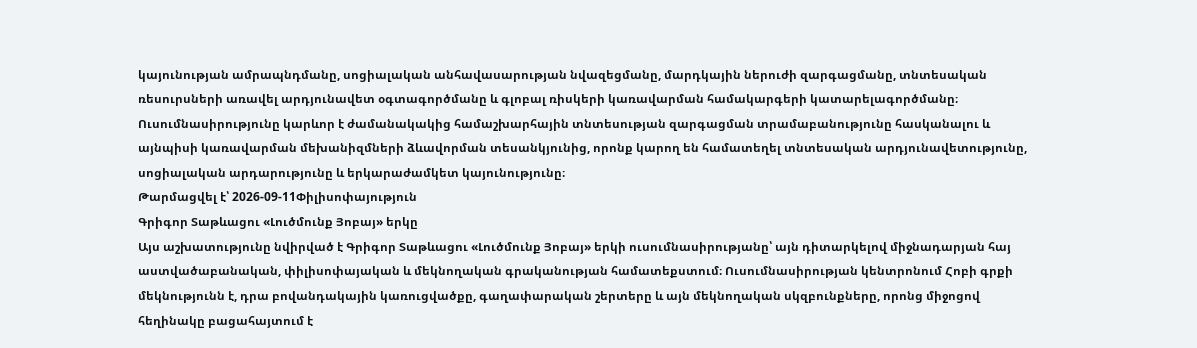կայունության ամրապնդմանը, սոցիալական անհավասարության նվազեցմանը, մարդկային ներուժի զարգացմանը, տնտեսական ռեսուրսների առավել արդյունավետ օգտագործմանը և գլոբալ ռիսկերի կառավարման համակարգերի կատարելագործմանը։ Ուսումնասիրությունը կարևոր է ժամանակակից համաշխարհային տնտեսության զարգացման տրամաբանությունը հասկանալու և այնպիսի կառավարման մեխանիզմների ձևավորման տեսանկյունից, որոնք կարող են համատեղել տնտեսական արդյունավետությունը, սոցիալական արդարությունը և երկարաժամկետ կայունությունը։
Թարմացվել է՝ 2026-09-11Փիլիսոփայություն
Գրիգոր Տաթևացու «Լուծմունք Յոբայ» երկը
Այս աշխատությունը նվիրված է Գրիգոր Տաթևացու «Լուծմունք Յոբայ» երկի ուսումնասիրությանը՝ այն դիտարկելով միջնադարյան հայ աստվածաբանական, փիլիսոփայական և մեկնողական գրականության համատեքստում։ Ուսումնասիրության կենտրոնում Հոբի գրքի մեկնությունն է, դրա բովանդակային կառուցվածքը, գաղափարական շերտերը և այն մեկնողական սկզբունքները, որոնց միջոցով հեղինակը բացահայտում է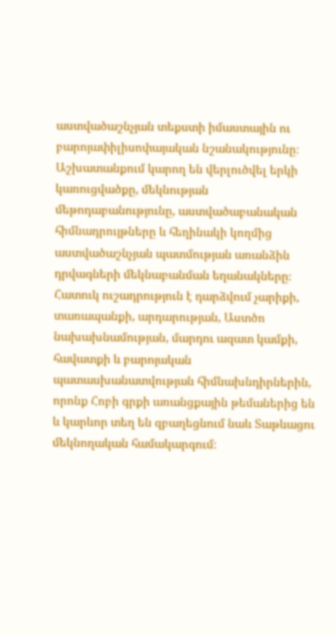աստվածաշնչյան տեքստի իմաստային ու բարոյափիլիսոփայական նշանակությունը։ Աշխատանքում կարող են վերլուծվել երկի կառուցվածքը, մեկնության մեթոդաբանությունը, աստվածաբանական հիմնադրույթները և հեղինակի կողմից աստվածաշնչյան պատմության առանձին դրվագների մեկնաբանման եղանակները։ Հատուկ ուշադրություն է դարձվում չարիքի, տառապանքի, արդարության, Աստծո նախախնամության, մարդու ազատ կամքի, հավատքի և բարոյական պատասխանատվության հիմնախնդիրներին, որոնք Հոբի գրքի առանցքային թեմաներից են և կարևոր տեղ են զբաղեցնում նաև Տաթևացու մեկնողական համակարգում։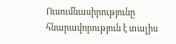Ուսումնասիրությունը հնարավորություն է տալիս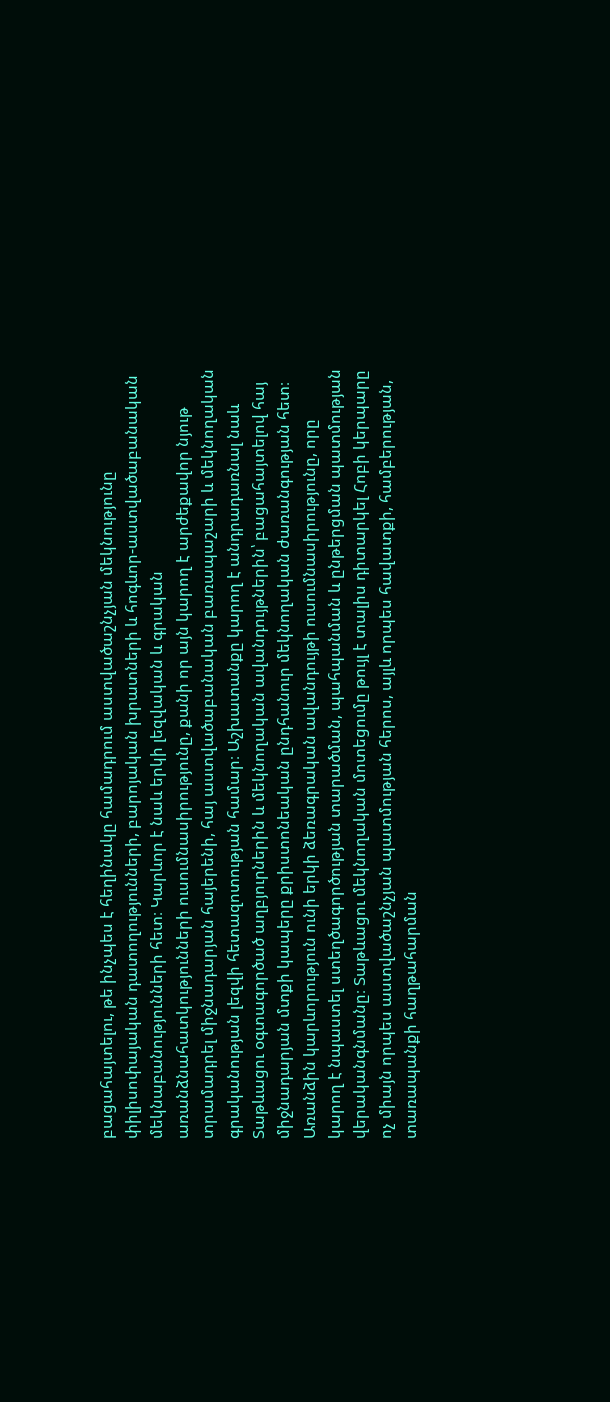բացահայտելու, թե ինչպես է հեղինակը համադրում աստվածաշնչյան մեկնությունը փիլիսոփայական դատողությունների, բարոյական խրատների և հոգևոր-աստվածաբանական մեկնաբանությունների հետ։ Կարևոր է նաև երկի լեզվական և գրական առանձնահատկությունների ուսումնասիրությունը, քանի որ այն կարող է արժեքավոր նյութ տրամադրել միջնադարյան հայերենի, հայ աստվածաբանական բառապաշարի և մեկնողական գրականության լեզվի հետազոտության համար։ Աշխատանքը կարող է անդրադառնալ նաև Տաթևացու օգտագործած աղբյուրներին և մեկնողական ավանդույթներին՝ բացահայտելով հայ միջնադարյան մտքի կապերը քրիստոնեական ընդհանուր մեկնողական ժառանգության հետ։ Առանձին կարևորություն ունի երկի ձեռագրական ավանդույթի ուսումնասիրությունը, որը կարող է նպաստել ստեղծագործության տարածման, պահպանման և ընթերցման պատմության վերականգնմանը։ Տաթևացու մեկնողական մոտեցումը թույլ է տալիս դիտարկել Հոբի կերպարը ոչ միայն որպես աստվածաշնչյան պատմության հերոս, այլև որպես հավատքի, համբերության, տառապանքի հաղթահարման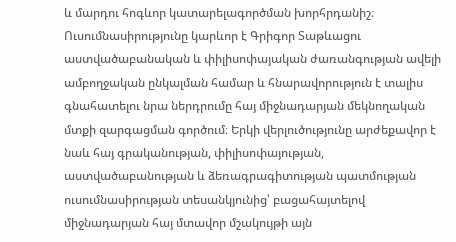և մարդու հոգևոր կատարելագործման խորհրդանիշ։ Ուսումնասիրությունը կարևոր է Գրիգոր Տաթևացու աստվածաբանական և փիլիսոփայական ժառանգության ավելի ամբողջական ընկալման համար և հնարավորություն է տալիս գնահատելու նրա ներդրումը հայ միջնադարյան մեկնողական մտքի զարգացման գործում։ Երկի վերլուծությունը արժեքավոր է նաև հայ գրականության, փիլիսոփայության, աստվածաբանության և ձեռագրագիտության պատմության ուսումնասիրության տեսանկյունից՝ բացահայտելով միջնադարյան հայ մտավոր մշակույթի այն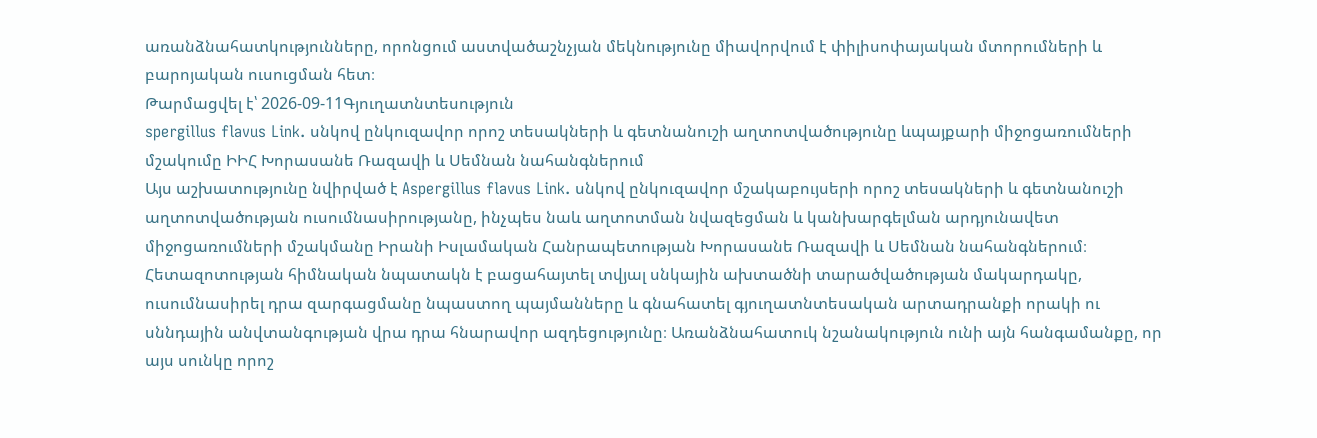առանձնահատկությունները, որոնցում աստվածաշնչյան մեկնությունը միավորվում է փիլիսոփայական մտորումների և բարոյական ուսուցման հետ։
Թարմացվել է՝ 2026-09-11Գյուղատնտեսություն
spergillus flavus Link. սնկով ընկուզավոր որոշ տեսակների և գետնանուշի աղտոտվածությունը ևպայքարի միջոցառումների մշակումը ԻԻՀ Խորասանե Ռազավի և Սեմնան նահանգներում
Այս աշխատությունը նվիրված է Aspergillus flavus Link. սնկով ընկուզավոր մշակաբույսերի որոշ տեսակների և գետնանուշի աղտոտվածության ուսումնասիրությանը, ինչպես նաև աղտոտման նվազեցման և կանխարգելման արդյունավետ միջոցառումների մշակմանը Իրանի Իսլամական Հանրապետության Խորասանե Ռազավի և Սեմնան նահանգներում։ Հետազոտության հիմնական նպատակն է բացահայտել տվյալ սնկային ախտածնի տարածվածության մակարդակը, ուսումնասիրել դրա զարգացմանը նպաստող պայմանները և գնահատել գյուղատնտեսական արտադրանքի որակի ու սննդային անվտանգության վրա դրա հնարավոր ազդեցությունը։ Առանձնահատուկ նշանակություն ունի այն հանգամանքը, որ այս սունկը որոշ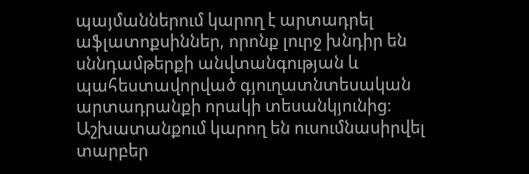պայմաններում կարող է արտադրել աֆլատոքսիններ, որոնք լուրջ խնդիր են սննդամթերքի անվտանգության և պահեստավորված գյուղատնտեսական արտադրանքի որակի տեսանկյունից։ Աշխատանքում կարող են ուսումնասիրվել տարբեր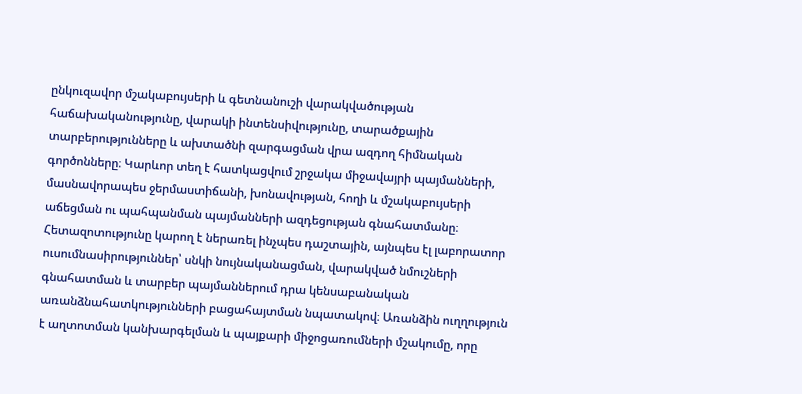ընկուզավոր մշակաբույսերի և գետնանուշի վարակվածության հաճախականությունը, վարակի ինտենսիվությունը, տարածքային տարբերությունները և ախտածնի զարգացման վրա ազդող հիմնական գործոնները։ Կարևոր տեղ է հատկացվում շրջակա միջավայրի պայմանների, մասնավորապես ջերմաստիճանի, խոնավության, հողի և մշակաբույսերի աճեցման ու պահպանման պայմանների ազդեցության գնահատմանը։ Հետազոտությունը կարող է ներառել ինչպես դաշտային, այնպես էլ լաբորատոր ուսումնասիրություններ՝ սնկի նույնականացման, վարակված նմուշների գնահատման և տարբեր պայմաններում դրա կենսաբանական առանձնահատկությունների բացահայտման նպատակով։ Առանձին ուղղություն է աղտոտման կանխարգելման և պայքարի միջոցառումների մշակումը, որը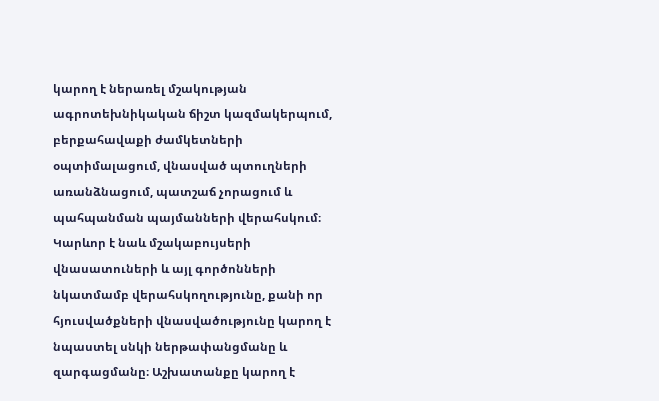կարող է ներառել մշակության ագրոտեխնիկական ճիշտ կազմակերպում, բերքահավաքի ժամկետների օպտիմալացում, վնասված պտուղների առանձնացում, պատշաճ չորացում և պահպանման պայմանների վերահսկում։ Կարևոր է նաև մշակաբույսերի վնասատուների և այլ գործոնների նկատմամբ վերահսկողությունը, քանի որ հյուսվածքների վնասվածությունը կարող է նպաստել սնկի ներթափանցմանը և զարգացմանը։ Աշխատանքը կարող է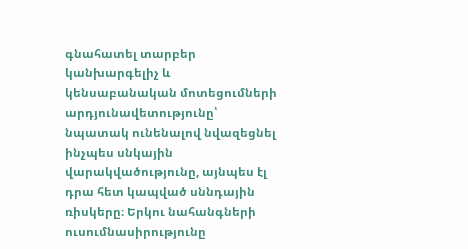գնահատել տարբեր կանխարգելիչ և կենսաբանական մոտեցումների արդյունավետությունը՝ նպատակ ունենալով նվազեցնել ինչպես սնկային վարակվածությունը, այնպես էլ դրա հետ կապված սննդային ռիսկերը։ Երկու նահանգների ուսումնասիրությունը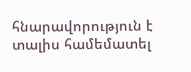հնարավորություն է տալիս համեմատել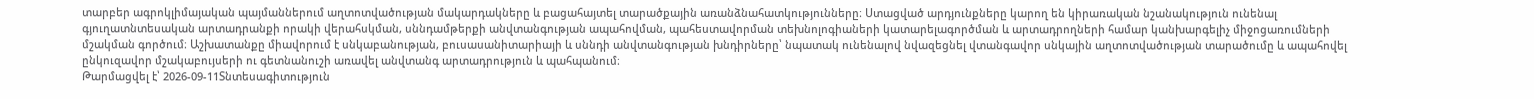տարբեր ագրոկլիմայական պայմաններում աղտոտվածության մակարդակները և բացահայտել տարածքային առանձնահատկությունները։ Ստացված արդյունքները կարող են կիրառական նշանակություն ունենալ գյուղատնտեսական արտադրանքի որակի վերահսկման, սննդամթերքի անվտանգության ապահովման, պահեստավորման տեխնոլոգիաների կատարելագործման և արտադրողների համար կանխարգելիչ միջոցառումների մշակման գործում։ Աշխատանքը միավորում է սնկաբանության, բուսասանիտարիայի և սննդի անվտանգության խնդիրները՝ նպատակ ունենալով նվազեցնել վտանգավոր սնկային աղտոտվածության տարածումը և ապահովել ընկուզավոր մշակաբույսերի ու գետնանուշի առավել անվտանգ արտադրություն և պահպանում։
Թարմացվել է՝ 2026-09-11Տնտեսագիտություն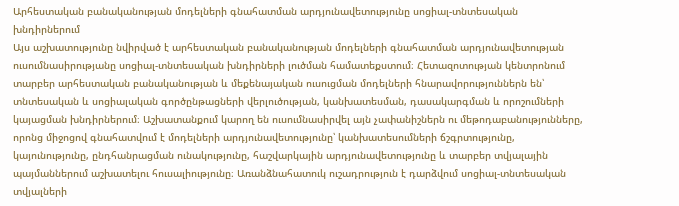Արհեստական բանականության մոդելների գնահատման արդյունավետությունը սոցիալ-տնտեսական խնդիրներում
Այս աշխատությունը նվիրված է արհեստական բանականության մոդելների գնահատման արդյունավետության ուսումնասիրությանը սոցիալ-տնտեսական խնդիրների լուծման համատեքստում։ Հետազոտության կենտրոնում տարբեր արհեստական բանականության և մեքենայական ուսուցման մոդելների հնարավորություններն են՝ տնտեսական և սոցիալական գործընթացների վերլուծության, կանխատեսման, դասակարգման և որոշումների կայացման խնդիրներում։ Աշխատանքում կարող են ուսումնասիրվել այն չափանիշներն ու մեթոդաբանությունները, որոնց միջոցով գնահատվում է մոդելների արդյունավետությունը՝ կանխատեսումների ճշգրտությունը, կայունությունը, ընդհանրացման ունակությունը, հաշվարկային արդյունավետությունը և տարբեր տվյալային պայմաններում աշխատելու հուսալիությունը։ Առանձնահատուկ ուշադրություն է դարձվում սոցիալ-տնտեսական տվյալների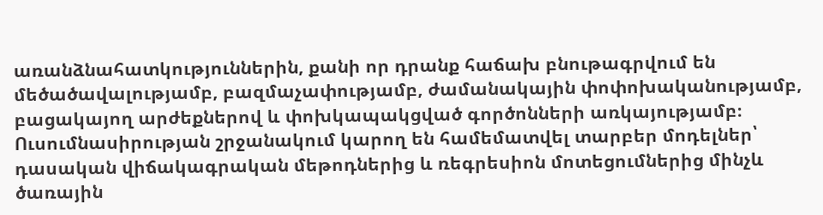առանձնահատկություններին, քանի որ դրանք հաճախ բնութագրվում են մեծածավալությամբ, բազմաչափությամբ, ժամանակային փոփոխականությամբ, բացակայող արժեքներով և փոխկապակցված գործոնների առկայությամբ։ Ուսումնասիրության շրջանակում կարող են համեմատվել տարբեր մոդելներ՝ դասական վիճակագրական մեթոդներից և ռեգրեսիոն մոտեցումներից մինչև ծառային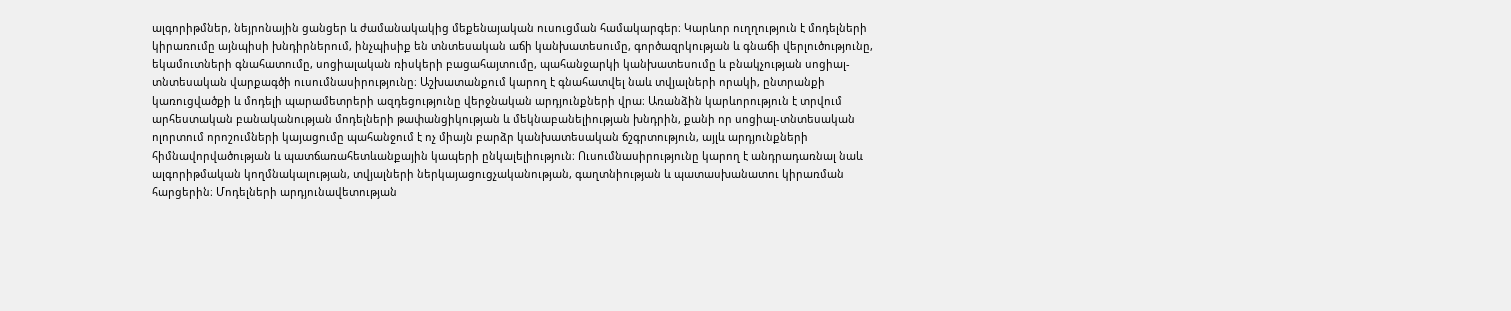ալգորիթմներ, նեյրոնային ցանցեր և ժամանակակից մեքենայական ուսուցման համակարգեր։ Կարևոր ուղղություն է մոդելների կիրառումը այնպիսի խնդիրներում, ինչպիսիք են տնտեսական աճի կանխատեսումը, գործազրկության և գնաճի վերլուծությունը, եկամուտների գնահատումը, սոցիալական ռիսկերի բացահայտումը, պահանջարկի կանխատեսումը և բնակչության սոցիալ-տնտեսական վարքագծի ուսումնասիրությունը։ Աշխատանքում կարող է գնահատվել նաև տվյալների որակի, ընտրանքի կառուցվածքի և մոդելի պարամետրերի ազդեցությունը վերջնական արդյունքների վրա։ Առանձին կարևորություն է տրվում արհեստական բանականության մոդելների թափանցիկության և մեկնաբանելիության խնդրին, քանի որ սոցիալ-տնտեսական ոլորտում որոշումների կայացումը պահանջում է ոչ միայն բարձր կանխատեսական ճշգրտություն, այլև արդյունքների հիմնավորվածության և պատճառահետևանքային կապերի ընկալելիություն։ Ուսումնասիրությունը կարող է անդրադառնալ նաև ալգորիթմական կողմնակալության, տվյալների ներկայացուցչականության, գաղտնիության և պատասխանատու կիրառման հարցերին։ Մոդելների արդյունավետության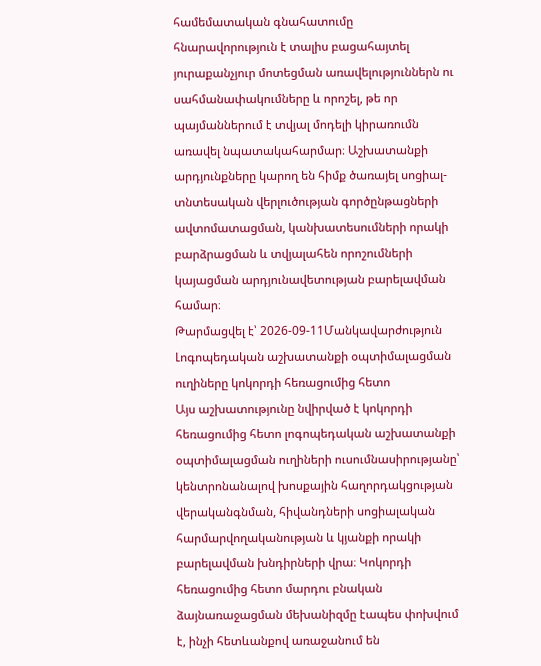համեմատական գնահատումը հնարավորություն է տալիս բացահայտել յուրաքանչյուր մոտեցման առավելություններն ու սահմանափակումները և որոշել, թե որ պայմաններում է տվյալ մոդելի կիրառումն առավել նպատակահարմար։ Աշխատանքի արդյունքները կարող են հիմք ծառայել սոցիալ-տնտեսական վերլուծության գործընթացների ավտոմատացման, կանխատեսումների որակի բարձրացման և տվյալահեն որոշումների կայացման արդյունավետության բարելավման համար։
Թարմացվել է՝ 2026-09-11Մանկավարժություն
Լոգոպեդական աշխատանքի օպտիմալացման ուղիները կոկորդի հեռացումից հետո
Այս աշխատությունը նվիրված է կոկորդի հեռացումից հետո լոգոպեդական աշխատանքի օպտիմալացման ուղիների ուսումնասիրությանը՝ կենտրոնանալով խոսքային հաղորդակցության վերականգնման, հիվանդների սոցիալական հարմարվողականության և կյանքի որակի բարելավման խնդիրների վրա։ Կոկորդի հեռացումից հետո մարդու բնական ձայնառաջացման մեխանիզմը էապես փոխվում է, ինչի հետևանքով առաջանում են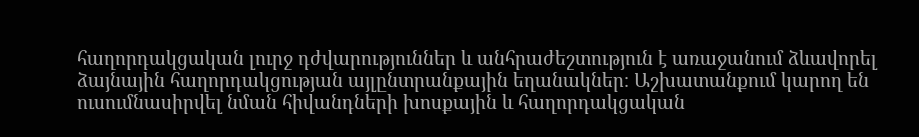հաղորդակցական լուրջ դժվարություններ և անհրաժեշտություն է առաջանում ձևավորել ձայնային հաղորդակցության այլընտրանքային եղանակներ։ Աշխատանքում կարող են ուսումնասիրվել նման հիվանդների խոսքային և հաղորդակցական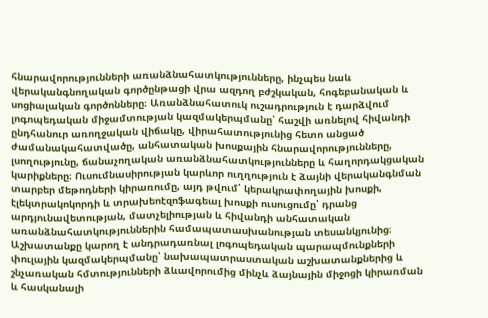հնարավորությունների առանձնահատկությունները, ինչպես նաև վերականգնողական գործընթացի վրա ազդող բժշկական, հոգեբանական և սոցիալական գործոնները։ Առանձնահատուկ ուշադրություն է դարձվում լոգոպեդական միջամտության կազմակերպմանը՝ հաշվի առնելով հիվանդի ընդհանուր առողջական վիճակը, վիրահատությունից հետո անցած ժամանակահատվածը, անհատական խոսքային հնարավորությունները, լսողությունը, ճանաչողական առանձնահատկությունները և հաղորդակցական կարիքները։ Ուսումնասիրության կարևոր ուղղություն է ձայնի վերականգնման տարբեր մեթոդների կիրառումը, այդ թվում՝ կերակրափողային խոսքի, էլեկտրակոկորդի և տրախեոէզոֆագեալ խոսքի ուսուցումը՝ դրանց արդյունավետության, մատչելիության և հիվանդի անհատական առանձնահատկություններին համապատասխանության տեսանկյունից։ Աշխատանքը կարող է անդրադառնալ լոգոպեդական պարապմունքների փուլային կազմակերպմանը՝ նախապատրաստական աշխատանքներից և շնչառական հմտությունների ձևավորումից մինչև ձայնային միջոցի կիրառման և հասկանալի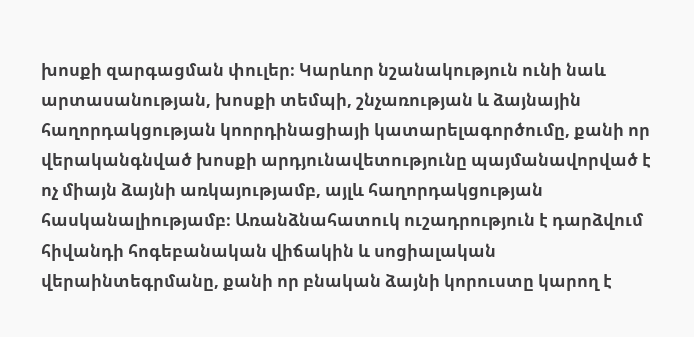խոսքի զարգացման փուլեր։ Կարևոր նշանակություն ունի նաև արտասանության, խոսքի տեմպի, շնչառության և ձայնային հաղորդակցության կոորդինացիայի կատարելագործումը, քանի որ վերականգնված խոսքի արդյունավետությունը պայմանավորված է ոչ միայն ձայնի առկայությամբ, այլև հաղորդակցության հասկանալիությամբ։ Առանձնահատուկ ուշադրություն է դարձվում հիվանդի հոգեբանական վիճակին և սոցիալական վերաինտեգրմանը, քանի որ բնական ձայնի կորուստը կարող է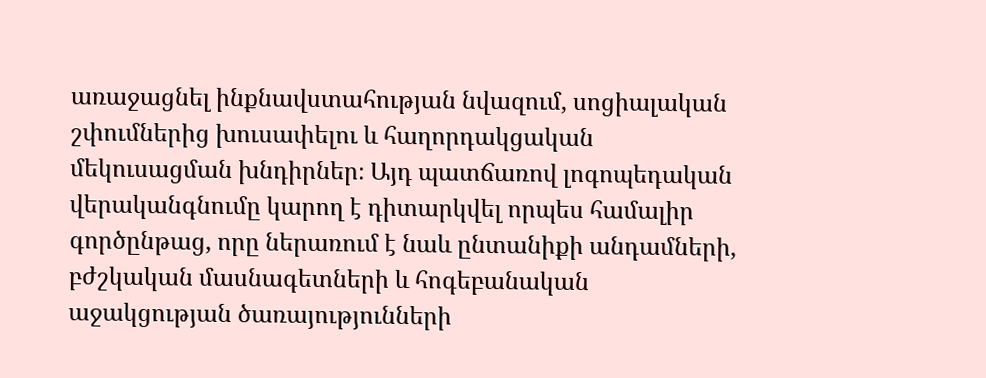առաջացնել ինքնավստահության նվազում, սոցիալական շփումներից խուսափելու և հաղորդակցական մեկուսացման խնդիրներ։ Այդ պատճառով լոգոպեդական վերականգնումը կարող է դիտարկվել որպես համալիր գործընթաց, որը ներառում է նաև ընտանիքի անդամների, բժշկական մասնագետների և հոգեբանական աջակցության ծառայությունների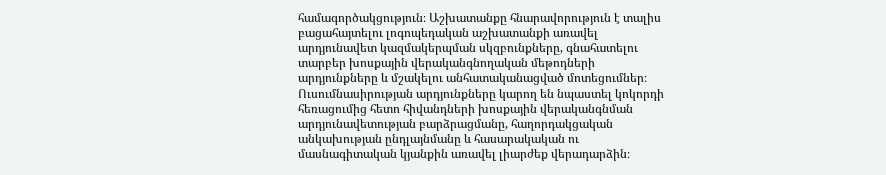համագործակցություն։ Աշխատանքը հնարավորություն է տալիս բացահայտելու լոգոպեդական աշխատանքի առավել արդյունավետ կազմակերպման սկզբունքները, գնահատելու տարբեր խոսքային վերականգնողական մեթոդների արդյունքները և մշակելու անհատականացված մոտեցումներ։ Ուսումնասիրության արդյունքները կարող են նպաստել կոկորդի հեռացումից հետո հիվանդների խոսքային վերականգնման արդյունավետության բարձրացմանը, հաղորդակցական անկախության ընդլայնմանը և հասարակական ու մասնագիտական կյանքին առավել լիարժեք վերադարձին։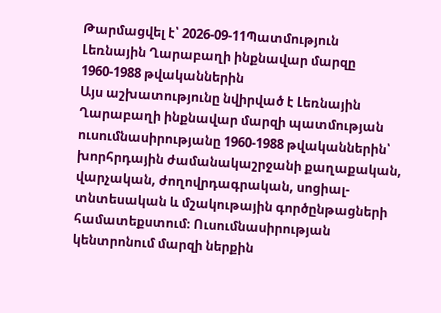Թարմացվել է՝ 2026-09-11Պատմություն
Լեռնային Ղարաբաղի ինքնավար մարզը 1960-1988 թվականներին
Այս աշխատությունը նվիրված է Լեռնային Ղարաբաղի ինքնավար մարզի պատմության ուսումնասիրությանը 1960-1988 թվականներին՝ խորհրդային ժամանակաշրջանի քաղաքական, վարչական, ժողովրդագրական, սոցիալ-տնտեսական և մշակութային գործընթացների համատեքստում։ Ուսումնասիրության կենտրոնում մարզի ներքին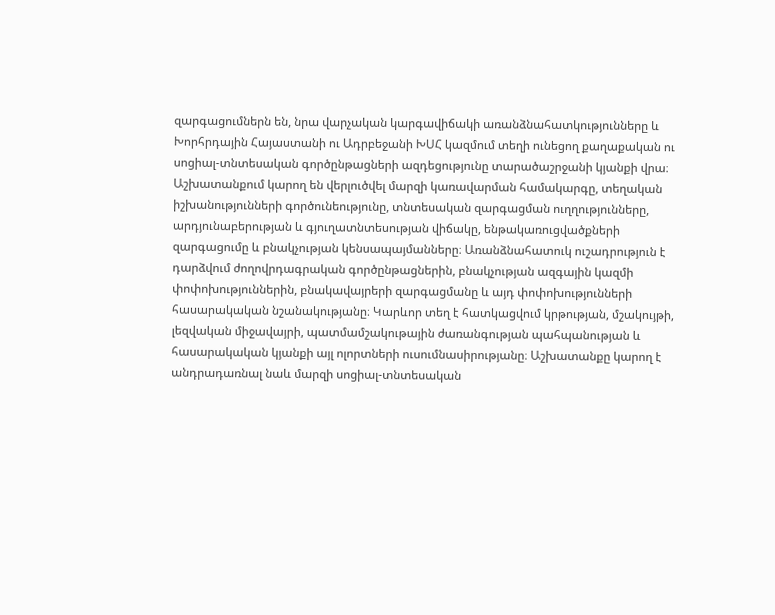զարգացումներն են, նրա վարչական կարգավիճակի առանձնահատկությունները և Խորհրդային Հայաստանի ու Ադրբեջանի ԽՍՀ կազմում տեղի ունեցող քաղաքական ու սոցիալ-տնտեսական գործընթացների ազդեցությունը տարածաշրջանի կյանքի վրա։ Աշխատանքում կարող են վերլուծվել մարզի կառավարման համակարգը, տեղական իշխանությունների գործունեությունը, տնտեսական զարգացման ուղղությունները, արդյունաբերության և գյուղատնտեսության վիճակը, ենթակառուցվածքների զարգացումը և բնակչության կենսապայմանները։ Առանձնահատուկ ուշադրություն է դարձվում ժողովրդագրական գործընթացներին, բնակչության ազգային կազմի փոփոխություններին, բնակավայրերի զարգացմանը և այդ փոփոխությունների հասարակական նշանակությանը։ Կարևոր տեղ է հատկացվում կրթության, մշակույթի, լեզվական միջավայրի, պատմամշակութային ժառանգության պահպանության և հասարակական կյանքի այլ ոլորտների ուսումնասիրությանը։ Աշխատանքը կարող է անդրադառնալ նաև մարզի սոցիալ-տնտեսական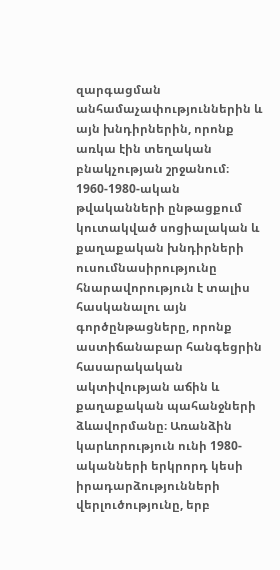զարգացման անհամաչափություններին և այն խնդիրներին, որոնք առկա էին տեղական բնակչության շրջանում։ 1960-1980-ական թվականների ընթացքում կուտակված սոցիալական և քաղաքական խնդիրների ուսումնասիրությունը հնարավորություն է տալիս հասկանալու այն գործընթացները, որոնք աստիճանաբար հանգեցրին հասարակական ակտիվության աճին և քաղաքական պահանջների ձևավորմանը։ Առանձին կարևորություն ունի 1980-ականների երկրորդ կեսի իրադարձությունների վերլուծությունը, երբ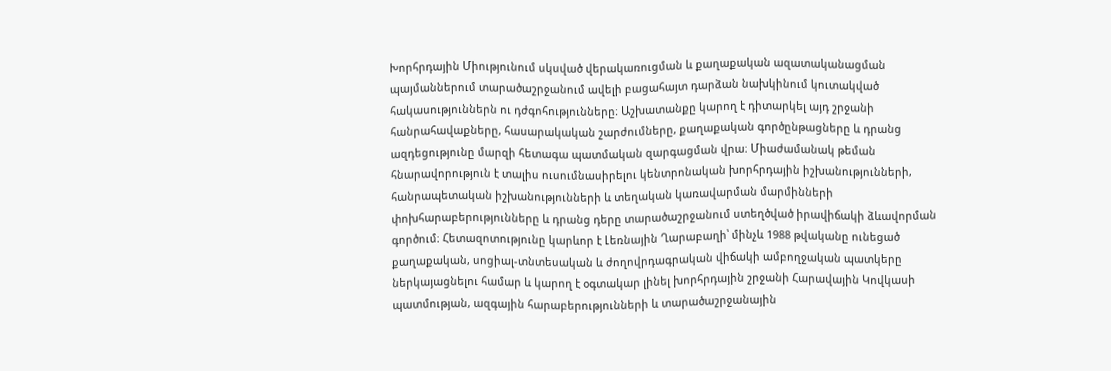Խորհրդային Միությունում սկսված վերակառուցման և քաղաքական ազատականացման պայմաններում տարածաշրջանում ավելի բացահայտ դարձան նախկինում կուտակված հակասություններն ու դժգոհությունները։ Աշխատանքը կարող է դիտարկել այդ շրջանի հանրահավաքները, հասարակական շարժումները, քաղաքական գործընթացները և դրանց ազդեցությունը մարզի հետագա պատմական զարգացման վրա։ Միաժամանակ թեման հնարավորություն է տալիս ուսումնասիրելու կենտրոնական խորհրդային իշխանությունների, հանրապետական իշխանությունների և տեղական կառավարման մարմինների փոխհարաբերությունները և դրանց դերը տարածաշրջանում ստեղծված իրավիճակի ձևավորման գործում։ Հետազոտությունը կարևոր է Լեռնային Ղարաբաղի՝ մինչև 1988 թվականը ունեցած քաղաքական, սոցիալ-տնտեսական և ժողովրդագրական վիճակի ամբողջական պատկերը ներկայացնելու համար և կարող է օգտակար լինել խորհրդային շրջանի Հարավային Կովկասի պատմության, ազգային հարաբերությունների և տարածաշրջանային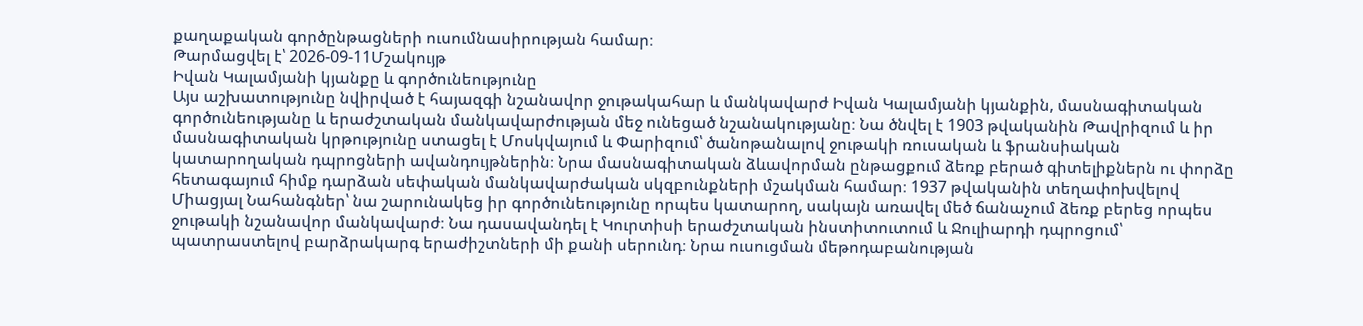քաղաքական գործընթացների ուսումնասիրության համար։
Թարմացվել է՝ 2026-09-11Մշակույթ
Իվան Կալամյանի կյանքը և գործունեությունը
Այս աշխատությունը նվիրված է հայազգի նշանավոր ջութակահար և մանկավարժ Իվան Կալամյանի կյանքին, մասնագիտական գործունեությանը և երաժշտական մանկավարժության մեջ ունեցած նշանակությանը։ Նա ծնվել է 1903 թվականին Թավրիզում և իր մասնագիտական կրթությունը ստացել է Մոսկվայում և Փարիզում՝ ծանոթանալով ջութակի ռուսական և ֆրանսիական կատարողական դպրոցների ավանդույթներին։ Նրա մասնագիտական ձևավորման ընթացքում ձեռք բերած գիտելիքներն ու փորձը հետագայում հիմք դարձան սեփական մանկավարժական սկզբունքների մշակման համար։ 1937 թվականին տեղափոխվելով Միացյալ Նահանգներ՝ նա շարունակեց իր գործունեությունը որպես կատարող, սակայն առավել մեծ ճանաչում ձեռք բերեց որպես ջութակի նշանավոր մանկավարժ։ Նա դասավանդել է Կուրտիսի երաժշտական ինստիտուտում և Ջուլիարդի դպրոցում՝ պատրաստելով բարձրակարգ երաժիշտների մի քանի սերունդ։ Նրա ուսուցման մեթոդաբանության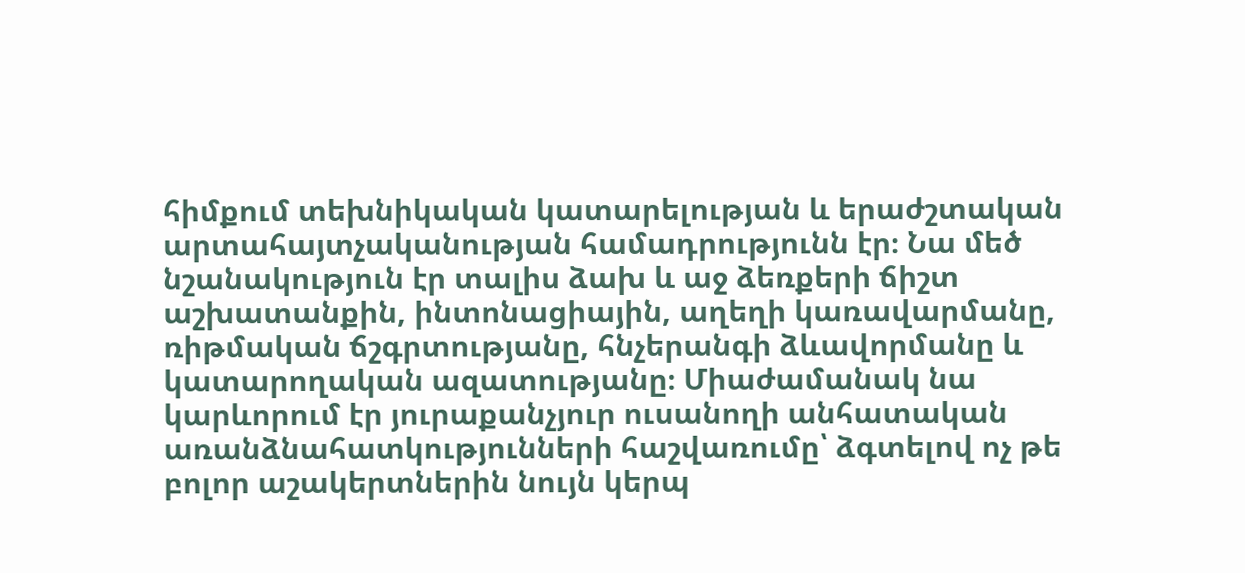հիմքում տեխնիկական կատարելության և երաժշտական արտահայտչականության համադրությունն էր։ Նա մեծ նշանակություն էր տալիս ձախ և աջ ձեռքերի ճիշտ աշխատանքին, ինտոնացիային, աղեղի կառավարմանը, ռիթմական ճշգրտությանը, հնչերանգի ձևավորմանը և կատարողական ազատությանը։ Միաժամանակ նա կարևորում էր յուրաքանչյուր ուսանողի անհատական առանձնահատկությունների հաշվառումը՝ ձգտելով ոչ թե բոլոր աշակերտներին նույն կերպ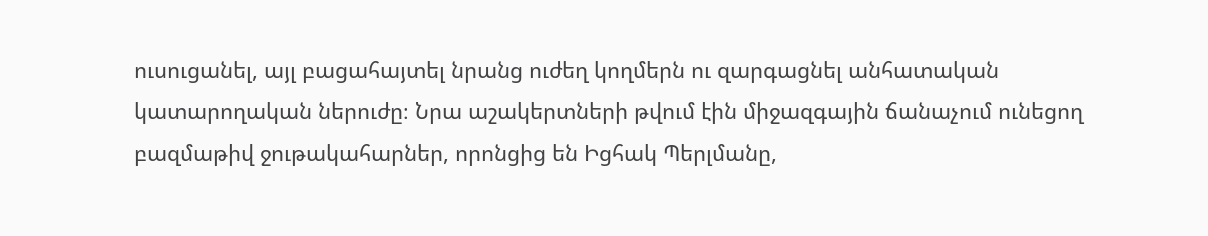ուսուցանել, այլ բացահայտել նրանց ուժեղ կողմերն ու զարգացնել անհատական կատարողական ներուժը։ Նրա աշակերտների թվում էին միջազգային ճանաչում ունեցող բազմաթիվ ջութակահարներ, որոնցից են Իցհակ Պերլմանը,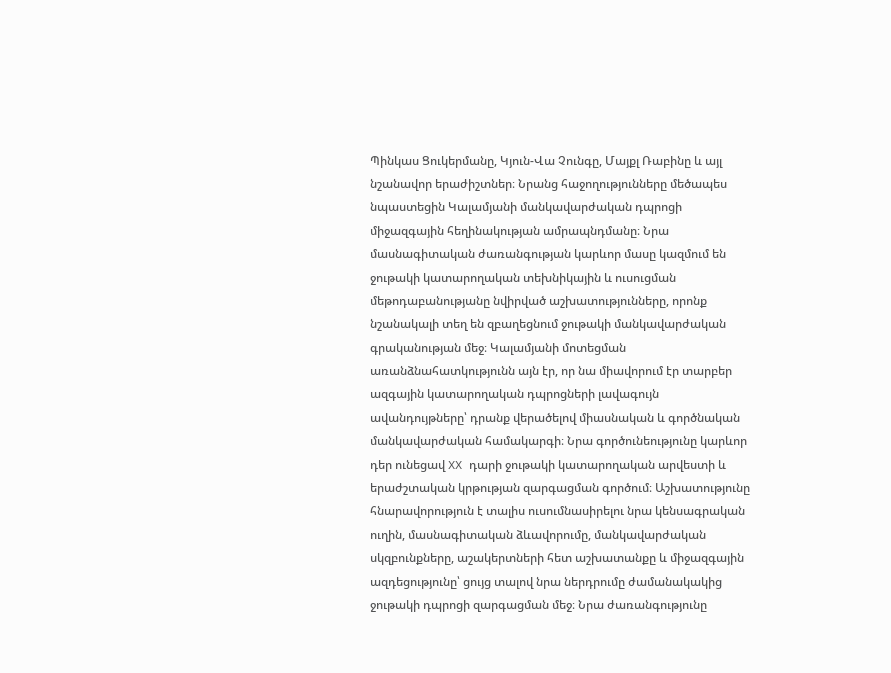Պինկաս Ցուկերմանը, Կյուն-Վա Չունգը, Մայքլ Ռաբինը և այլ նշանավոր երաժիշտներ։ Նրանց հաջողությունները մեծապես նպաստեցին Կալամյանի մանկավարժական դպրոցի միջազգային հեղինակության ամրապնդմանը։ Նրա մասնագիտական ժառանգության կարևոր մասը կազմում են ջութակի կատարողական տեխնիկային և ուսուցման մեթոդաբանությանը նվիրված աշխատությունները, որոնք նշանակալի տեղ են զբաղեցնում ջութակի մանկավարժական գրականության մեջ։ Կալամյանի մոտեցման առանձնահատկությունն այն էր, որ նա միավորում էր տարբեր ազգային կատարողական դպրոցների լավագույն ավանդույթները՝ դրանք վերածելով միասնական և գործնական մանկավարժական համակարգի։ Նրա գործունեությունը կարևոր դեր ունեցավ XX դարի ջութակի կատարողական արվեստի և երաժշտական կրթության զարգացման գործում։ Աշխատությունը հնարավորություն է տալիս ուսումնասիրելու նրա կենսագրական ուղին, մասնագիտական ձևավորումը, մանկավարժական սկզբունքները, աշակերտների հետ աշխատանքը և միջազգային ազդեցությունը՝ ցույց տալով նրա ներդրումը ժամանակակից ջութակի դպրոցի զարգացման մեջ։ Նրա ժառանգությունը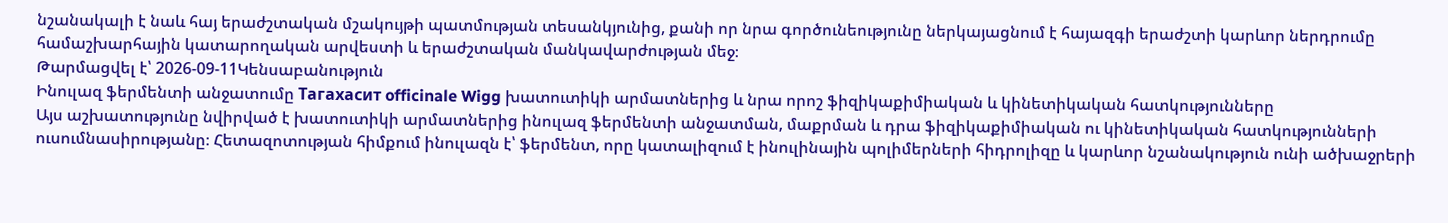նշանակալի է նաև հայ երաժշտական մշակույթի պատմության տեսանկյունից, քանի որ նրա գործունեությունը ներկայացնում է հայազգի երաժշտի կարևոր ներդրումը համաշխարհային կատարողական արվեստի և երաժշտական մանկավարժության մեջ։
Թարմացվել է՝ 2026-09-11Կենսաբանություն
Ինուլազ ֆերմենտի անջատումը Тагахасит officinale Wigg խատուտիկի արմատներից և նրա որոշ ֆիզիկաքիմիական և կինետիկական հատկությունները
Այս աշխատությունը նվիրված է խատուտիկի արմատներից ինուլազ ֆերմենտի անջատման, մաքրման և դրա ֆիզիկաքիմիական ու կինետիկական հատկությունների ուսումնասիրությանը։ Հետազոտության հիմքում ինուլազն է՝ ֆերմենտ, որը կատալիզում է ինուլինային պոլիմերների հիդրոլիզը և կարևոր նշանակություն ունի ածխաջրերի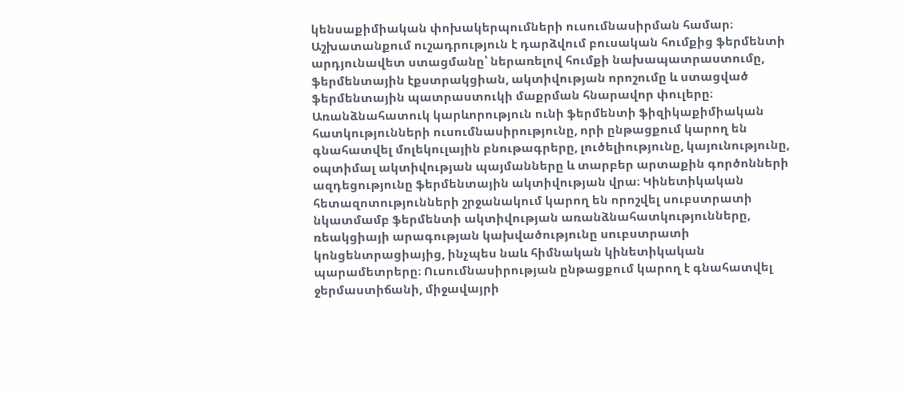կենսաքիմիական փոխակերպումների ուսումնասիրման համար։ Աշխատանքում ուշադրություն է դարձվում բուսական հումքից ֆերմենտի արդյունավետ ստացմանը՝ ներառելով հումքի նախապատրաստումը, ֆերմենտային էքստրակցիան, ակտիվության որոշումը և ստացված ֆերմենտային պատրաստուկի մաքրման հնարավոր փուլերը։ Առանձնահատուկ կարևորություն ունի ֆերմենտի ֆիզիկաքիմիական հատկությունների ուսումնասիրությունը, որի ընթացքում կարող են գնահատվել մոլեկուլային բնութագրերը, լուծելիությունը, կայունությունը, օպտիմալ ակտիվության պայմանները և տարբեր արտաքին գործոնների ազդեցությունը ֆերմենտային ակտիվության վրա։ Կինետիկական հետազոտությունների շրջանակում կարող են որոշվել սուբստրատի նկատմամբ ֆերմենտի ակտիվության առանձնահատկությունները, ռեակցիայի արագության կախվածությունը սուբստրատի կոնցենտրացիայից, ինչպես նաև հիմնական կինետիկական պարամետրերը։ Ուսումնասիրության ընթացքում կարող է գնահատվել ջերմաստիճանի, միջավայրի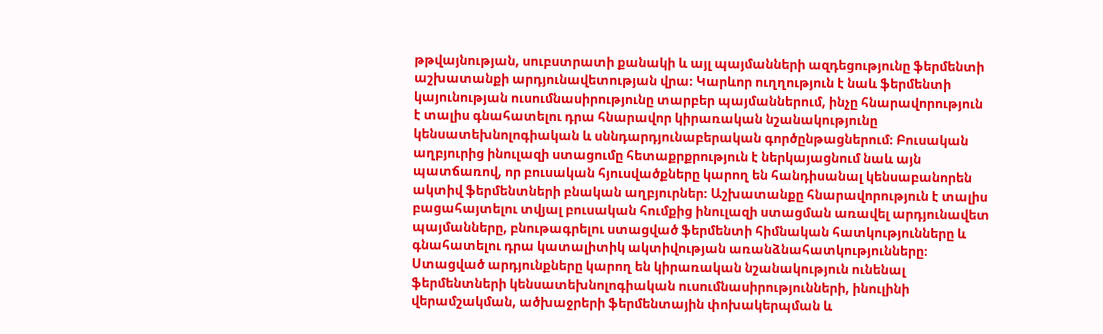թթվայնության, սուբստրատի քանակի և այլ պայմանների ազդեցությունը ֆերմենտի աշխատանքի արդյունավետության վրա։ Կարևոր ուղղություն է նաև ֆերմենտի կայունության ուսումնասիրությունը տարբեր պայմաններում, ինչը հնարավորություն է տալիս գնահատելու դրա հնարավոր կիրառական նշանակությունը կենսատեխնոլոգիական և սննդարդյունաբերական գործընթացներում։ Բուսական աղբյուրից ինուլազի ստացումը հետաքրքրություն է ներկայացնում նաև այն պատճառով, որ բուսական հյուսվածքները կարող են հանդիսանալ կենսաբանորեն ակտիվ ֆերմենտների բնական աղբյուրներ։ Աշխատանքը հնարավորություն է տալիս բացահայտելու տվյալ բուսական հումքից ինուլազի ստացման առավել արդյունավետ պայմանները, բնութագրելու ստացված ֆերմենտի հիմնական հատկությունները և գնահատելու դրա կատալիտիկ ակտիվության առանձնահատկությունները։ Ստացված արդյունքները կարող են կիրառական նշանակություն ունենալ ֆերմենտների կենսատեխնոլոգիական ուսումնասիրությունների, ինուլինի վերամշակման, ածխաջրերի ֆերմենտային փոխակերպման և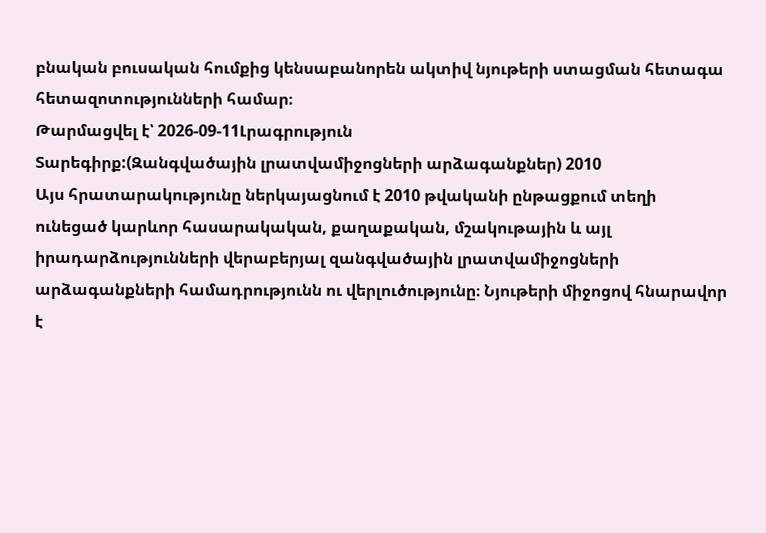բնական բուսական հումքից կենսաբանորեն ակտիվ նյութերի ստացման հետագա հետազոտությունների համար։
Թարմացվել է՝ 2026-09-11Լրագրություն
Տարեգիրք:(Զանգվածային լրատվամիջոցների արձագանքներ) 2010
Այս հրատարակությունը ներկայացնում է 2010 թվականի ընթացքում տեղի ունեցած կարևոր հասարակական, քաղաքական, մշակութային և այլ իրադարձությունների վերաբերյալ զանգվածային լրատվամիջոցների արձագանքների համադրությունն ու վերլուծությունը։ Նյութերի միջոցով հնարավոր է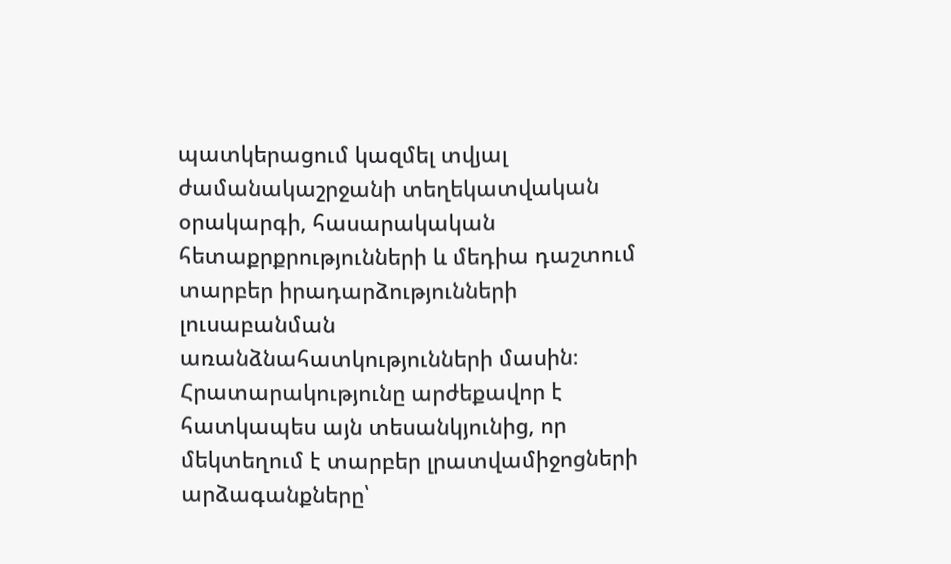պատկերացում կազմել տվյալ ժամանակաշրջանի տեղեկատվական օրակարգի, հասարակական հետաքրքրությունների և մեդիա դաշտում տարբեր իրադարձությունների լուսաբանման առանձնահատկությունների մասին։ Հրատարակությունը արժեքավոր է հատկապես այն տեսանկյունից, որ մեկտեղում է տարբեր լրատվամիջոցների արձագանքները՝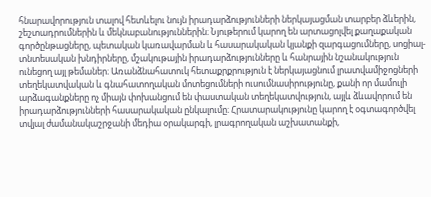հնարավորություն տալով հետևելու նույն իրադարձությունների ներկայացման տարբեր ձևերին, շեշտադրումներին և մեկնաբանություններին։ Նյութերում կարող են արտացոլվել քաղաքական գործընթացները, պետական կառավարման և հասարակական կյանքի զարգացումները, սոցիալ-տնտեսական խնդիրները, մշակութային իրադարձությունները և հանրային նշանակություն ունեցող այլ թեմաներ։ Առանձնահատուկ հետաքրքրություն է ներկայացնում լրատվամիջոցների տեղեկատվական և գնահատողական մոտեցումների ուսումնասիրությունը, քանի որ մամուլի արձագանքները ոչ միայն փոխանցում են փաստական տեղեկատվություն, այլև ձևավորում են իրադարձությունների հասարակական ընկալումը։ Հրատարակությունը կարող է օգտագործվել տվյալ ժամանակաշրջանի մեդիա օրակարգի, լրագրողական աշխատանքի,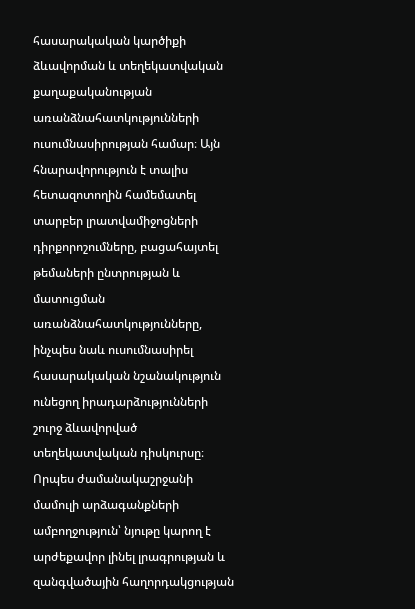հասարակական կարծիքի ձևավորման և տեղեկատվական քաղաքականության առանձնահատկությունների ուսումնասիրության համար։ Այն հնարավորություն է տալիս հետազոտողին համեմատել տարբեր լրատվամիջոցների դիրքորոշումները, բացահայտել թեմաների ընտրության և մատուցման առանձնահատկությունները, ինչպես նաև ուսումնասիրել հասարակական նշանակություն ունեցող իրադարձությունների շուրջ ձևավորված տեղեկատվական դիսկուրսը։ Որպես ժամանակաշրջանի մամուլի արձագանքների ամբողջություն՝ նյութը կարող է արժեքավոր լինել լրագրության և զանգվածային հաղորդակցության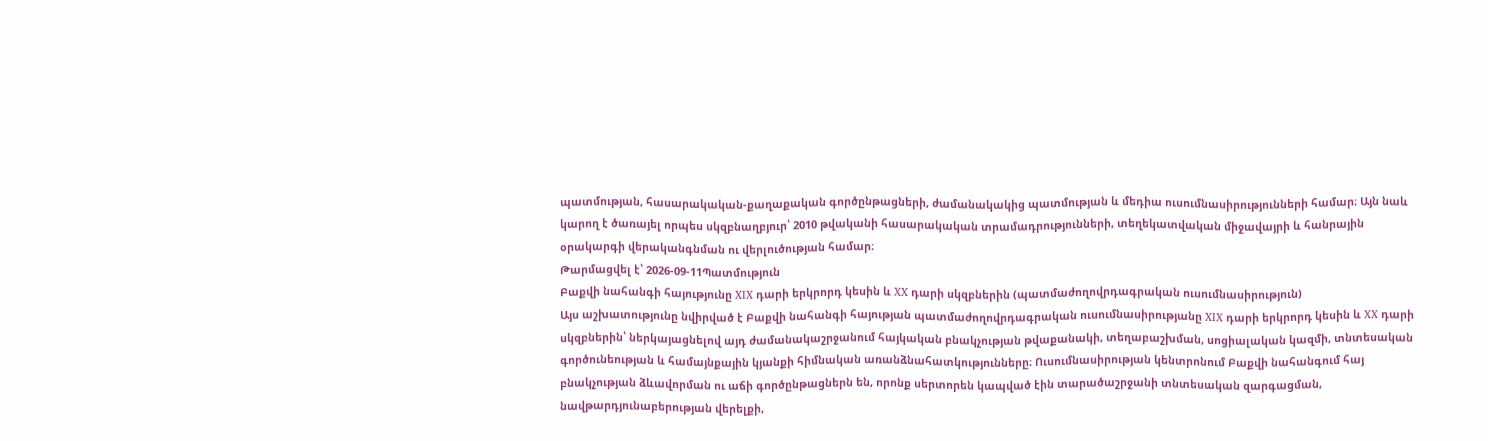պատմության, հասարակական-քաղաքական գործընթացների, ժամանակակից պատմության և մեդիա ուսումնասիրությունների համար։ Այն նաև կարող է ծառայել որպես սկզբնաղբյուր՝ 2010 թվականի հասարակական տրամադրությունների, տեղեկատվական միջավայրի և հանրային օրակարգի վերականգնման ու վերլուծության համար։
Թարմացվել է՝ 2026-09-11Պատմություն
Բաքվի նահանգի հայությունը XIX դարի երկրորդ կեսին և XX դարի սկզբներին (պատմաժողովրդագրական ուսումնասիրություն)
Այս աշխատությունը նվիրված է Բաքվի նահանգի հայության պատմաժողովրդագրական ուսումնասիրությանը XIX դարի երկրորդ կեսին և XX դարի սկզբներին՝ ներկայացնելով այդ ժամանակաշրջանում հայկական բնակչության թվաքանակի, տեղաբաշխման, սոցիալական կազմի, տնտեսական գործունեության և համայնքային կյանքի հիմնական առանձնահատկությունները։ Ուսումնասիրության կենտրոնում Բաքվի նահանգում հայ բնակչության ձևավորման ու աճի գործընթացներն են, որոնք սերտորեն կապված էին տարածաշրջանի տնտեսական զարգացման, նավթարդյունաբերության վերելքի,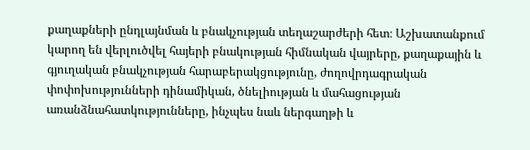քաղաքների ընդլայնման և բնակչության տեղաշարժերի հետ։ Աշխատանքում կարող են վերլուծվել հայերի բնակության հիմնական վայրերը, քաղաքային և գյուղական բնակչության հարաբերակցությունը, ժողովրդագրական փոփոխությունների դինամիկան, ծնելիության և մահացության առանձնահատկությունները, ինչպես նաև ներգաղթի և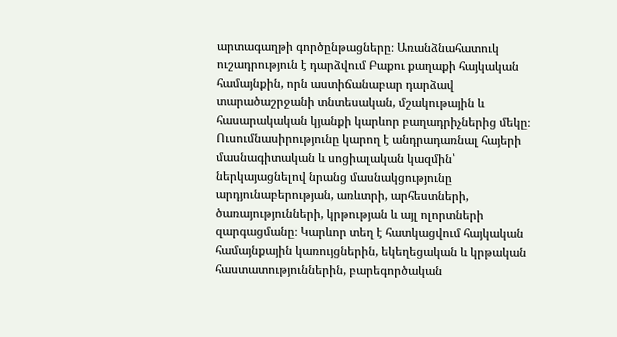արտագաղթի գործընթացները։ Առանձնահատուկ ուշադրություն է դարձվում Բաքու քաղաքի հայկական համայնքին, որն աստիճանաբար դարձավ տարածաշրջանի տնտեսական, մշակութային և հասարակական կյանքի կարևոր բաղադրիչներից մեկը։ Ուսումնասիրությունը կարող է անդրադառնալ հայերի մասնագիտական և սոցիալական կազմին՝ ներկայացնելով նրանց մասնակցությունը արդյունաբերության, առևտրի, արհեստների, ծառայությունների, կրթության և այլ ոլորտների զարգացմանը։ Կարևոր տեղ է հատկացվում հայկական համայնքային կառույցներին, եկեղեցական և կրթական հաստատություններին, բարեգործական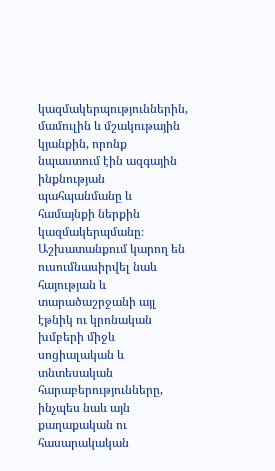կազմակերպություններին, մամուլին և մշակութային կյանքին, որոնք նպաստում էին ազգային ինքնության պահպանմանը և համայնքի ներքին կազմակերպմանը։ Աշխատանքում կարող են ուսումնասիրվել նաև հայության և տարածաշրջանի այլ էթնիկ ու կրոնական խմբերի միջև սոցիալական և տնտեսական հարաբերությունները, ինչպես նաև այն քաղաքական ու հասարակական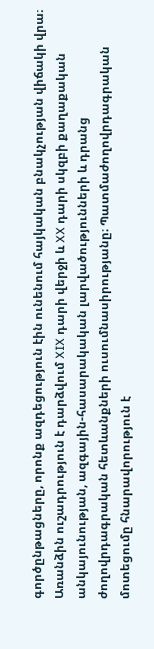գործընթացները, որոնք ազդեցություն էին ունենում հայկական բնակչության վիճակի վրա։ Առանձին ուշադրություն է դարձվում XIX դարի վերջի և XX դարի սկզբի քաղաքական անկայունության, ազգային-հասարակական լարվածությունների և դրանց ժողովրդագրական հետևանքների ուսումնասիրությանը։ Պատմաժողովրդագրական մոտեցումը հնարավորություն է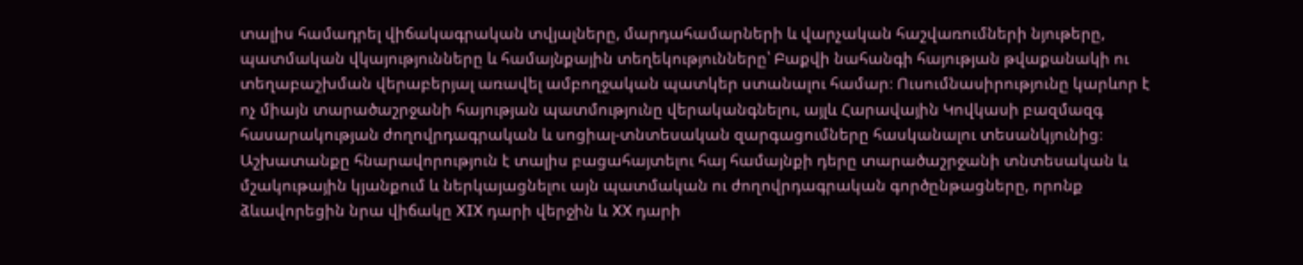տալիս համադրել վիճակագրական տվյալները, մարդահամարների և վարչական հաշվառումների նյութերը, պատմական վկայությունները և համայնքային տեղեկությունները՝ Բաքվի նահանգի հայության թվաքանակի ու տեղաբաշխման վերաբերյալ առավել ամբողջական պատկեր ստանալու համար։ Ուսումնասիրությունը կարևոր է ոչ միայն տարածաշրջանի հայության պատմությունը վերականգնելու, այլև Հարավային Կովկասի բազմազգ հասարակության ժողովրդագրական և սոցիալ-տնտեսական զարգացումները հասկանալու տեսանկյունից։ Աշխատանքը հնարավորություն է տալիս բացահայտելու հայ համայնքի դերը տարածաշրջանի տնտեսական և մշակութային կյանքում և ներկայացնելու այն պատմական ու ժողովրդագրական գործընթացները, որոնք ձևավորեցին նրա վիճակը XIX դարի վերջին և XX դարի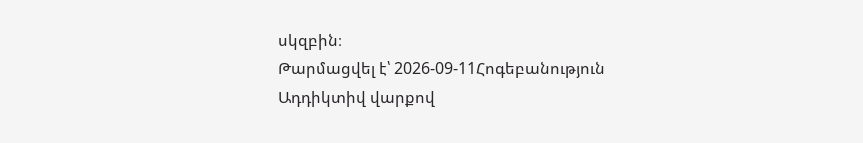սկզբին։
Թարմացվել է՝ 2026-09-11Հոգեբանություն
Ադդիկտիվ վարքով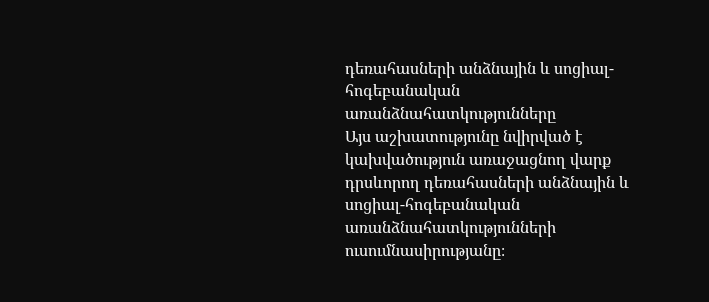դեռահասների անձնային և սոցիալ-հոգեբանական առանձնահատկությունները
Այս աշխատությունը նվիրված է կախվածություն առաջացնող վարք դրսևորող դեռահասների անձնային և սոցիալ-հոգեբանական առանձնահատկությունների ուսումնասիրությանը։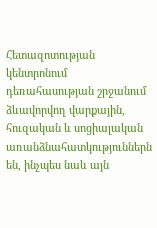Հետազոտության կենտրոնում դեռահասության շրջանում ձևավորվող վարքային, հուզական և սոցիալական առանձնահատկություններն են, ինչպես նաև այն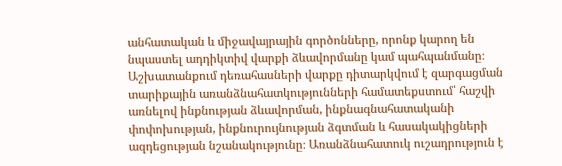անհատական և միջավայրային գործոնները, որոնք կարող են նպաստել ադդիկտիվ վարքի ձևավորմանը կամ պահպանմանը։ Աշխատանքում դեռահասների վարքը դիտարկվում է զարգացման տարիքային առանձնահատկությունների համատեքստում՝ հաշվի առնելով ինքնության ձևավորման, ինքնագնահատականի փոփոխության, ինքնուրույնության ձգտման և հասակակիցների ազդեցության նշանակությունը։ Առանձնահատուկ ուշադրություն է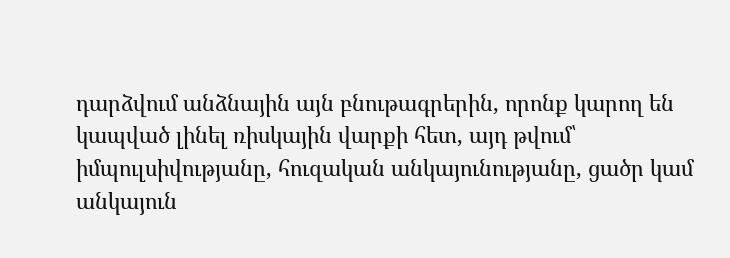դարձվում անձնային այն բնութագրերին, որոնք կարող են կապված լինել ռիսկային վարքի հետ, այդ թվում՝ իմպուլսիվությանը, հուզական անկայունությանը, ցածր կամ անկայուն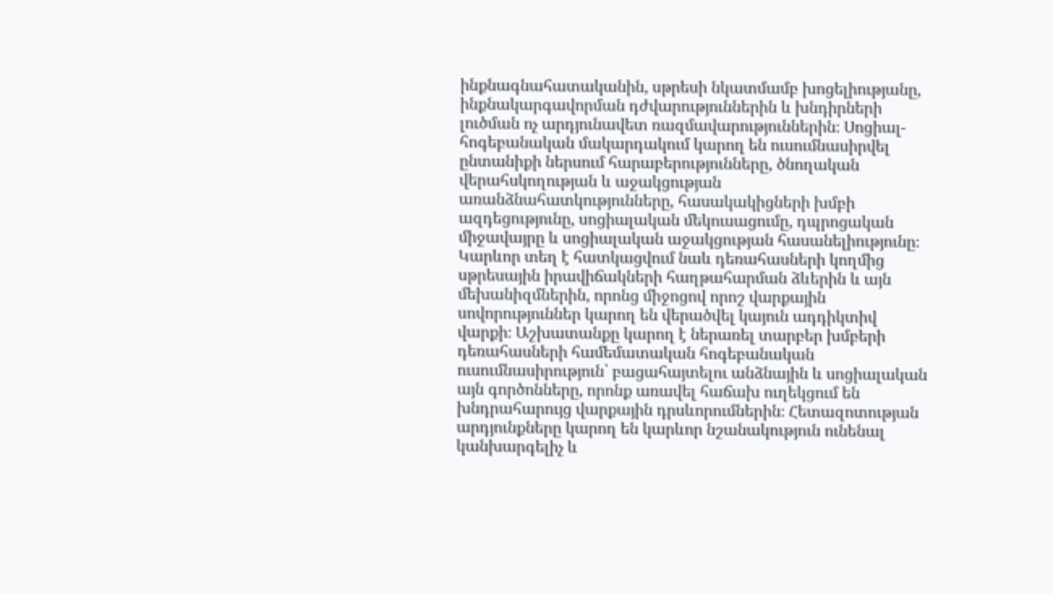ինքնագնահատականին, սթրեսի նկատմամբ խոցելիությանը, ինքնակարգավորման դժվարություններին և խնդիրների լուծման ոչ արդյունավետ ռազմավարություններին։ Սոցիալ-հոգեբանական մակարդակում կարող են ուսումնասիրվել ընտանիքի ներսում հարաբերությունները, ծնողական վերահսկողության և աջակցության առանձնահատկությունները, հասակակիցների խմբի ազդեցությունը, սոցիալական մեկուսացումը, դպրոցական միջավայրը և սոցիալական աջակցության հասանելիությունը։ Կարևոր տեղ է հատկացվում նաև դեռահասների կողմից սթրեսային իրավիճակների հաղթահարման ձևերին և այն մեխանիզմներին, որոնց միջոցով որոշ վարքային սովորություններ կարող են վերածվել կայուն ադդիկտիվ վարքի։ Աշխատանքը կարող է ներառել տարբեր խմբերի դեռահասների համեմատական հոգեբանական ուսումնասիրություն՝ բացահայտելու անձնային և սոցիալական այն գործոնները, որոնք առավել հաճախ ուղեկցում են խնդրահարույց վարքային դրսևորումներին։ Հետազոտության արդյունքները կարող են կարևոր նշանակություն ունենալ կանխարգելիչ և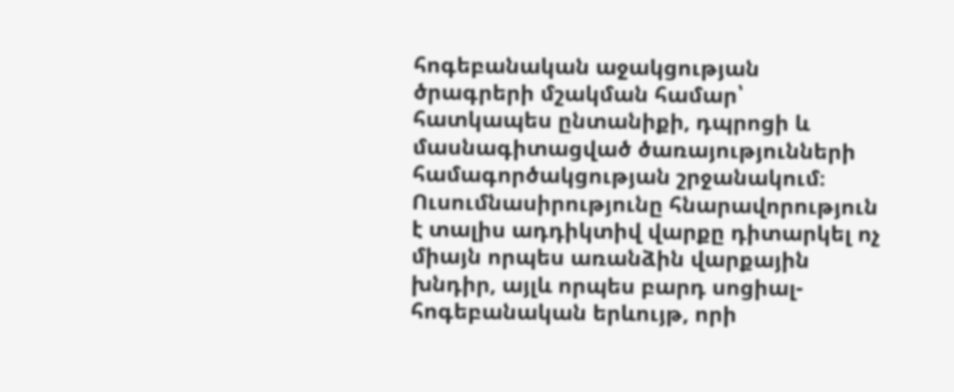հոգեբանական աջակցության ծրագրերի մշակման համար՝ հատկապես ընտանիքի, դպրոցի և մասնագիտացված ծառայությունների համագործակցության շրջանակում։ Ուսումնասիրությունը հնարավորություն է տալիս ադդիկտիվ վարքը դիտարկել ոչ միայն որպես առանձին վարքային խնդիր, այլև որպես բարդ սոցիալ-հոգեբանական երևույթ, որի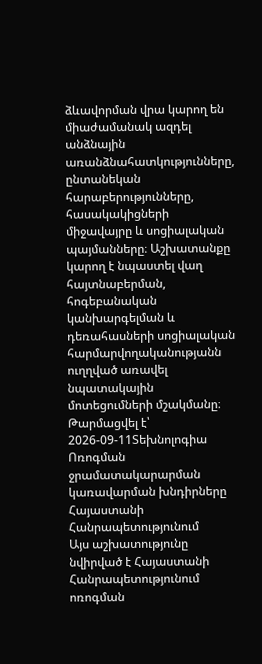ձևավորման վրա կարող են միաժամանակ ազդել անձնային առանձնահատկությունները, ընտանեկան հարաբերությունները, հասակակիցների միջավայրը և սոցիալական պայմանները։ Աշխատանքը կարող է նպաստել վաղ հայտնաբերման, հոգեբանական կանխարգելման և դեռահասների սոցիալական հարմարվողականությանն ուղղված առավել նպատակային մոտեցումների մշակմանը։
Թարմացվել է՝ 2026-09-11Տեխնոլոգիա
Ոռոգման ջրամատակարարման կառավարման խնդիրները Հայաստանի Հանրապետությունում
Այս աշխատությունը նվիրված է Հայաստանի Հանրապետությունում ոռոգման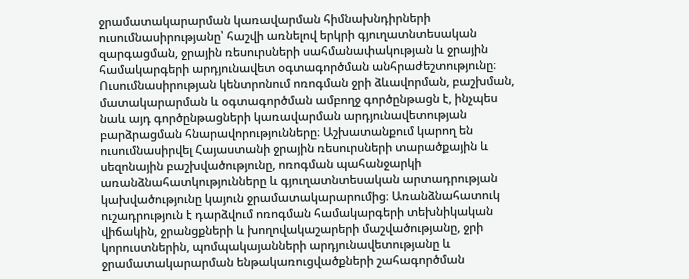ջրամատակարարման կառավարման հիմնախնդիրների ուսումնասիրությանը՝ հաշվի առնելով երկրի գյուղատնտեսական զարգացման, ջրային ռեսուրսների սահմանափակության և ջրային համակարգերի արդյունավետ օգտագործման անհրաժեշտությունը։ Ուսումնասիրության կենտրոնում ոռոգման ջրի ձևավորման, բաշխման, մատակարարման և օգտագործման ամբողջ գործընթացն է, ինչպես նաև այդ գործընթացների կառավարման արդյունավետության բարձրացման հնարավորությունները։ Աշխատանքում կարող են ուսումնասիրվել Հայաստանի ջրային ռեսուրսների տարածքային և սեզոնային բաշխվածությունը, ոռոգման պահանջարկի առանձնահատկությունները և գյուղատնտեսական արտադրության կախվածությունը կայուն ջրամատակարարումից։ Առանձնահատուկ ուշադրություն է դարձվում ոռոգման համակարգերի տեխնիկական վիճակին, ջրանցքների և խողովակաշարերի մաշվածությանը, ջրի կորուստներին, պոմպակայանների արդյունավետությանը և ջրամատակարարման ենթակառուցվածքների շահագործման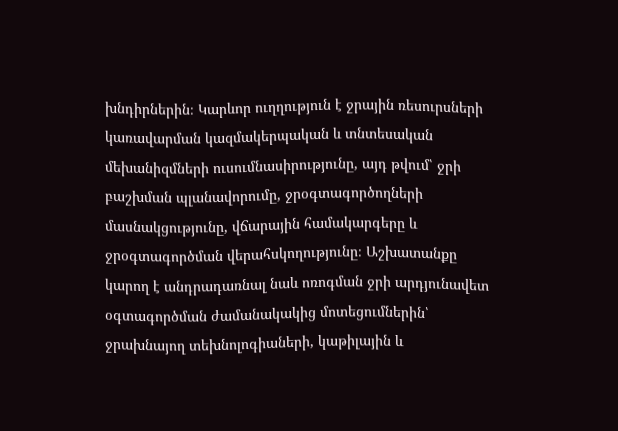խնդիրներին։ Կարևոր ուղղություն է ջրային ռեսուրսների կառավարման կազմակերպական և տնտեսական մեխանիզմների ուսումնասիրությունը, այդ թվում՝ ջրի բաշխման պլանավորումը, ջրօգտագործողների մասնակցությունը, վճարային համակարգերը և ջրօգտագործման վերահսկողությունը։ Աշխատանքը կարող է անդրադառնալ նաև ոռոգման ջրի արդյունավետ օգտագործման ժամանակակից մոտեցումներին՝ ջրախնայող տեխնոլոգիաների, կաթիլային և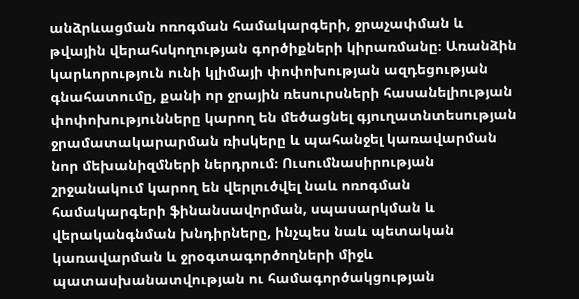անձրևացման ոռոգման համակարգերի, ջրաչափման և թվային վերահսկողության գործիքների կիրառմանը։ Առանձին կարևորություն ունի կլիմայի փոփոխության ազդեցության գնահատումը, քանի որ ջրային ռեսուրսների հասանելիության փոփոխությունները կարող են մեծացնել գյուղատնտեսության ջրամատակարարման ռիսկերը և պահանջել կառավարման նոր մեխանիզմների ներդրում։ Ուսումնասիրության շրջանակում կարող են վերլուծվել նաև ոռոգման համակարգերի ֆինանսավորման, սպասարկման և վերականգնման խնդիրները, ինչպես նաև պետական կառավարման և ջրօգտագործողների միջև պատասխանատվության ու համագործակցության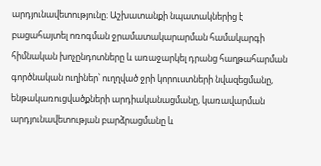արդյունավետությունը։ Աշխատանքի նպատակներից է բացահայտել ոռոգման ջրամատակարարման համակարգի հիմնական խոչընդոտները և առաջարկել դրանց հաղթահարման գործնական ուղիներ՝ ուղղված ջրի կորուստների նվազեցմանը, ենթակառուցվածքների արդիականացմանը, կառավարման արդյունավետության բարձրացմանը և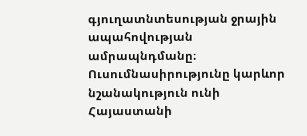գյուղատնտեսության ջրային ապահովության ամրապնդմանը։ Ուսումնասիրությունը կարևոր նշանակություն ունի Հայաստանի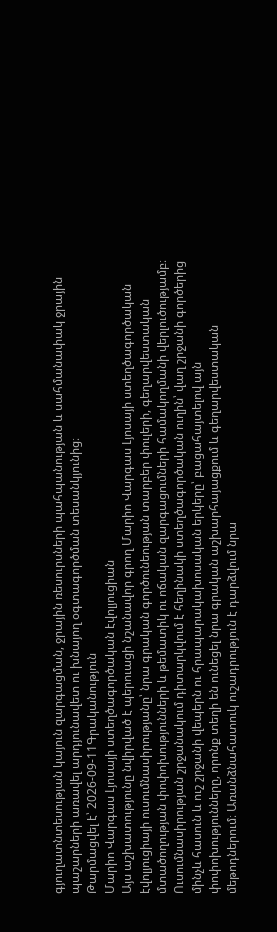գյուղատնտեսության կայուն զարգացման, ջրային ռեսուրսների պահպանության և սահմանափակ ջրային պաշարների առավել արդյունավետ ու խնայող օգտագործման տեսանկյունից։
Թարմացվել է՝ 2026-09-11Գրականություն
Մարիո Վարգաս Լյոսայի ստեղծագործական էվոլյուցիան
Այս աշխատությունը նվիրված է պերուացի նշանավոր գրող Մարիո Վարգաս Լյոսայի ստեղծագործական էվոլյուցիայի ուսումնասիրությանը՝ նրա գրական գործունեության տարբեր փուլերի, գեղարվեստական մտածողության փոփոխությունների և թեմատիկ ու ոճական զարգացումների համակողմանի վերլուծությամբ։ Ուսումնասիրության շրջանակում դիտարկվում է հեղինակի ստեղծագործական ուղին՝ վաղ շրջանի գործերից մինչև հասուն և ուշ շրջանի վեպերն ու հրապարակախոսական երկերը՝ բացահայտելով այն փոփոխությունները, որոնք տեղի են ունեցել նրա գրական աշխարհայացքում և գեղարվեստական մեթոդներում։ Առանձնահատուկ ուշադրություն է դարձվում նրա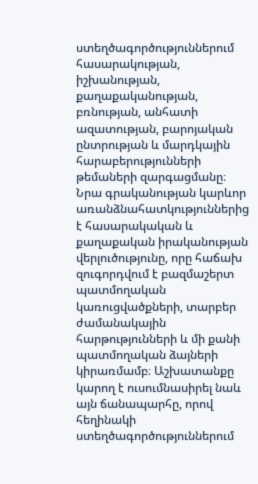ստեղծագործություններում հասարակության, իշխանության, քաղաքականության, բռնության, անհատի ազատության, բարոյական ընտրության և մարդկային հարաբերությունների թեմաների զարգացմանը։ Նրա գրականության կարևոր առանձնահատկություններից է հասարակական և քաղաքական իրականության վերլուծությունը, որը հաճախ զուգորդվում է բազմաշերտ պատմողական կառուցվածքների, տարբեր ժամանակային հարթությունների և մի քանի պատմողական ձայների կիրառմամբ։ Աշխատանքը կարող է ուսումնասիրել նաև այն ճանապարհը, որով հեղինակի ստեղծագործություններում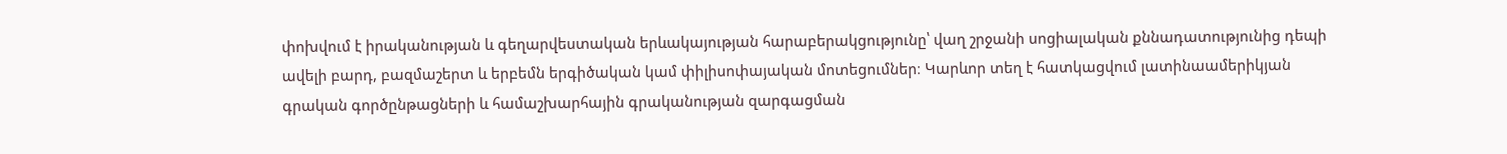փոխվում է իրականության և գեղարվեստական երևակայության հարաբերակցությունը՝ վաղ շրջանի սոցիալական քննադատությունից դեպի ավելի բարդ, բազմաշերտ և երբեմն երգիծական կամ փիլիսոփայական մոտեցումներ։ Կարևոր տեղ է հատկացվում լատինաամերիկյան գրական գործընթացների և համաշխարհային գրականության զարգացման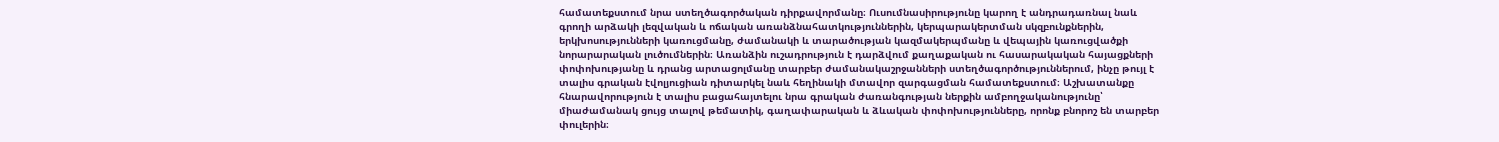համատեքստում նրա ստեղծագործական դիրքավորմանը։ Ուսումնասիրությունը կարող է անդրադառնալ նաև գրողի արձակի լեզվական և ոճական առանձնահատկություններին, կերպարակերտման սկզբունքներին, երկխոսությունների կառուցմանը, ժամանակի և տարածության կազմակերպմանը և վեպային կառուցվածքի նորարարական լուծումներին։ Առանձին ուշադրություն է դարձվում քաղաքական ու հասարակական հայացքների փոփոխությանը և դրանց արտացոլմանը տարբեր ժամանակաշրջանների ստեղծագործություններում, ինչը թույլ է տալիս գրական էվոլյուցիան դիտարկել նաև հեղինակի մտավոր զարգացման համատեքստում։ Աշխատանքը հնարավորություն է տալիս բացահայտելու նրա գրական ժառանգության ներքին ամբողջականությունը՝ միաժամանակ ցույց տալով թեմատիկ, գաղափարական և ձևական փոփոխությունները, որոնք բնորոշ են տարբեր փուլերին։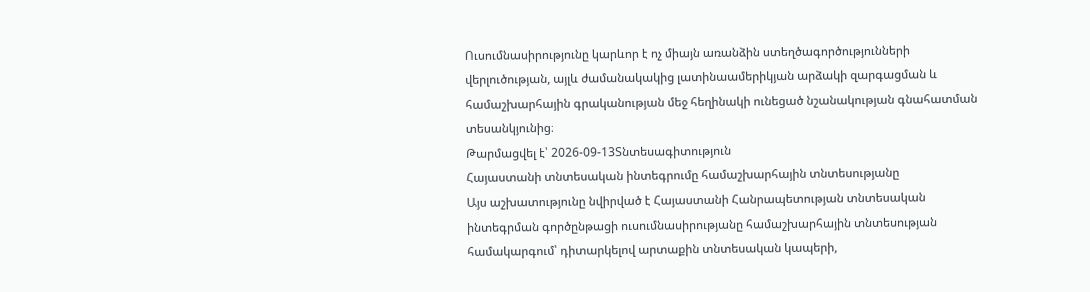Ուսումնասիրությունը կարևոր է ոչ միայն առանձին ստեղծագործությունների վերլուծության, այլև ժամանակակից լատինաամերիկյան արձակի զարգացման և համաշխարհային գրականության մեջ հեղինակի ունեցած նշանակության գնահատման տեսանկյունից։
Թարմացվել է՝ 2026-09-13Տնտեսագիտություն
Հայաստանի տնտեսական ինտեգրումը համաշխարհային տնտեսությանը
Այս աշխատությունը նվիրված է Հայաստանի Հանրապետության տնտեսական ինտեգրման գործընթացի ուսումնասիրությանը համաշխարհային տնտեսության համակարգում՝ դիտարկելով արտաքին տնտեսական կապերի,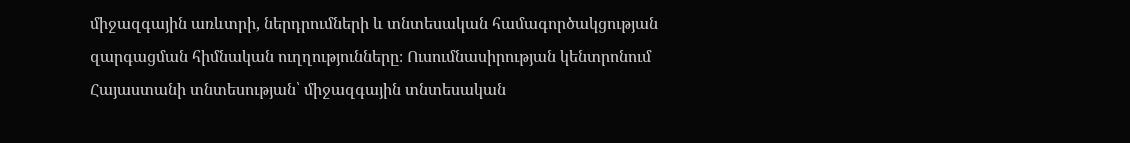միջազգային առևտրի, ներդրումների և տնտեսական համագործակցության զարգացման հիմնական ուղղությունները։ Ուսումնասիրության կենտրոնում Հայաստանի տնտեսության՝ միջազգային տնտեսական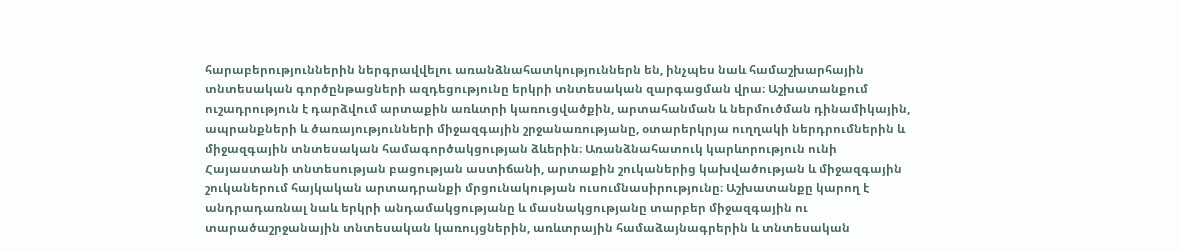հարաբերություններին ներգրավվելու առանձնահատկություններն են, ինչպես նաև համաշխարհային տնտեսական գործընթացների ազդեցությունը երկրի տնտեսական զարգացման վրա։ Աշխատանքում ուշադրություն է դարձվում արտաքին առևտրի կառուցվածքին, արտահանման և ներմուծման դինամիկային, ապրանքների և ծառայությունների միջազգային շրջանառությանը, օտարերկրյա ուղղակի ներդրումներին և միջազգային տնտեսական համագործակցության ձևերին։ Առանձնահատուկ կարևորություն ունի Հայաստանի տնտեսության բացության աստիճանի, արտաքին շուկաներից կախվածության և միջազգային շուկաներում հայկական արտադրանքի մրցունակության ուսումնասիրությունը։ Աշխատանքը կարող է անդրադառնալ նաև երկրի անդամակցությանը և մասնակցությանը տարբեր միջազգային ու տարածաշրջանային տնտեսական կառույցներին, առևտրային համաձայնագրերին և տնտեսական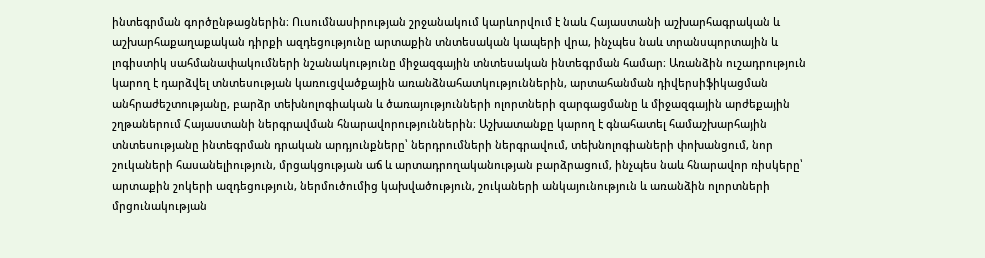ինտեգրման գործընթացներին։ Ուսումնասիրության շրջանակում կարևորվում է նաև Հայաստանի աշխարհագրական և աշխարհաքաղաքական դիրքի ազդեցությունը արտաքին տնտեսական կապերի վրա, ինչպես նաև տրանսպորտային և լոգիստիկ սահմանափակումների նշանակությունը միջազգային տնտեսական ինտեգրման համար։ Առանձին ուշադրություն կարող է դարձվել տնտեսության կառուցվածքային առանձնահատկություններին, արտահանման դիվերսիֆիկացման անհրաժեշտությանը, բարձր տեխնոլոգիական և ծառայությունների ոլորտների զարգացմանը և միջազգային արժեքային շղթաներում Հայաստանի ներգրավման հնարավորություններին։ Աշխատանքը կարող է գնահատել համաշխարհային տնտեսությանը ինտեգրման դրական արդյունքները՝ ներդրումների ներգրավում, տեխնոլոգիաների փոխանցում, նոր շուկաների հասանելիություն, մրցակցության աճ և արտադրողականության բարձրացում, ինչպես նաև հնարավոր ռիսկերը՝ արտաքին շոկերի ազդեցություն, ներմուծումից կախվածություն, շուկաների անկայունություն և առանձին ոլորտների մրցունակության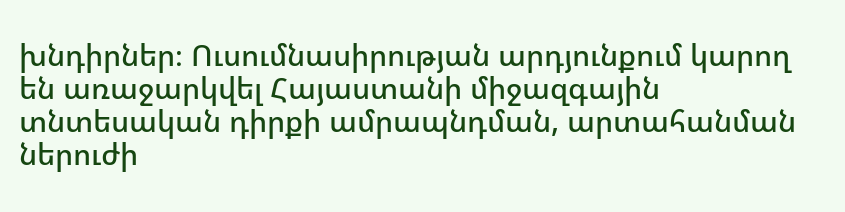խնդիրներ։ Ուսումնասիրության արդյունքում կարող են առաջարկվել Հայաստանի միջազգային տնտեսական դիրքի ամրապնդման, արտահանման ներուժի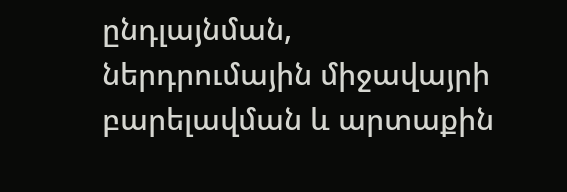ընդլայնման, ներդրումային միջավայրի բարելավման և արտաքին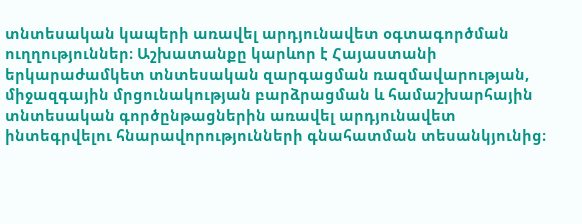տնտեսական կապերի առավել արդյունավետ օգտագործման ուղղություններ։ Աշխատանքը կարևոր է Հայաստանի երկարաժամկետ տնտեսական զարգացման ռազմավարության, միջազգային մրցունակության բարձրացման և համաշխարհային տնտեսական գործընթացներին առավել արդյունավետ ինտեգրվելու հնարավորությունների գնահատման տեսանկյունից։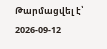Թարմացվել է՝ 2026-09-12